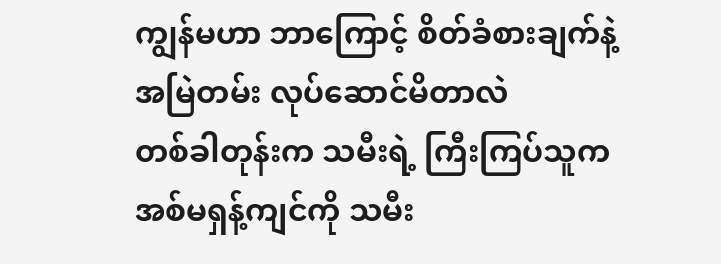ကျွန်မဟာ ဘာကြောင့် စိတ်ခံစားချက်နဲ့ အမြဲတမ်း လုပ်ဆောင်မိတာလဲ
တစ်ခါတုန်းက သမီးရဲ့ ကြီးကြပ်သူက အစ်မရှန့်ကျင်ကို သမီး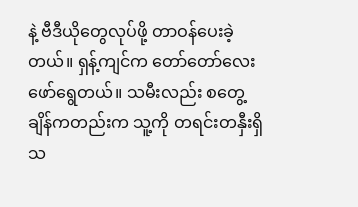နဲ့ ဗီဒီယိုတွေလုပ်ဖို့ တာဝန်ပေးခဲ့တယ်။ ရှန့်ကျင်က တော်တော်လေး ဖော်ရွေတယ်။ သမီးလည်း စတွေ့ချိန်ကတည်းက သူ့ကို တရင်းတနှီးရှိသ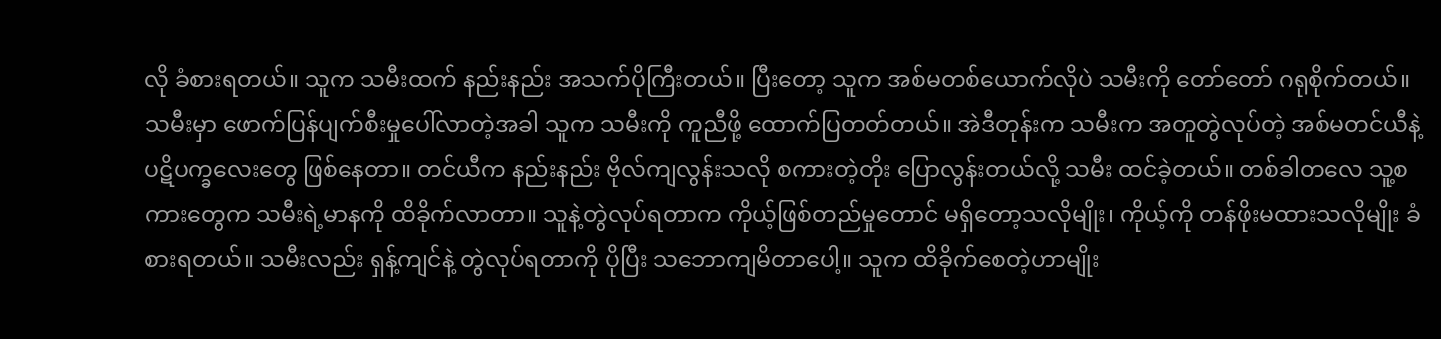လို ခံစားရတယ်။ သူက သမီးထက် နည်းနည်း အသက်ပိုကြီးတယ်။ ပြီးတော့ သူက အစ်မတစ်ယောက်လိုပဲ သမီးကို တော်တော် ဂရုစိုက်တယ်။ သမီးမှာ ဖောက်ပြန်ပျက်စီးမှုပေါ်လာတဲ့အခါ သူက သမီးကို ကူညီဖို့ ထောက်ပြတတ်တယ်။ အဲဒီတုန်းက သမီးက အတူတွဲလုပ်တဲ့ အစ်မတင်ယီနဲ့ ပဋိပက္ခလေးတွေ ဖြစ်နေတာ။ တင်ယီက နည်းနည်း ဗိုလ်ကျလွန်းသလို စကားတဲ့တိုး ပြောလွန်းတယ်လို့ သမီး ထင်ခဲ့တယ်။ တစ်ခါတလေ သူ့စကားတွေက သမီးရဲ့မာနကို ထိခိုက်လာတာ။ သူနဲ့တွဲလုပ်ရတာက ကိုယ့်ဖြစ်တည်မှုတောင် မရှိတော့သလိုမျိုး၊ ကိုယ့်ကို တန်ဖိုးမထားသလိုမျိုး ခံစားရတယ်။ သမီးလည်း ရှန့်ကျင်နဲ့ တွဲလုပ်ရတာကို ပိုပြီး သဘောကျမိတာပေါ့။ သူက ထိခိုက်စေတဲ့ဟာမျိုး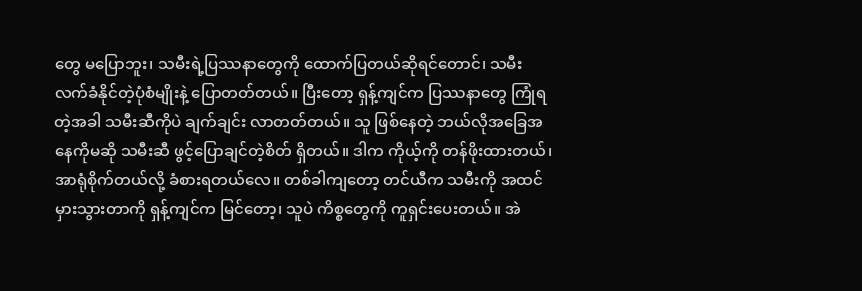တွေ မပြောဘူး၊ သမီးရဲ့ပြဿနာတွေကို ထောက်ပြတယ်ဆိုရင်တောင်၊ သမီး လက်ခံနိုင်တဲ့ပုံစံမျိုးနဲ့ ပြောတတ်တယ်။ ပြီးတော့ ရှန့်ကျင်က ပြဿနာတွေ ကြုံရတဲ့အခါ သမီးဆီကိုပဲ ချက်ချင်း လာတတ်တယ်။ သူ ဖြစ်နေတဲ့ ဘယ်လိုအခြေအနေကိုမဆို သမီးဆီ ဖွင့်ပြောချင်တဲ့စိတ် ရှိတယ်။ ဒါက ကိုယ့်ကို တန်ဖိုးထားတယ်၊ အာရုံစိုက်တယ်လို့ ခံစားရတယ်လေ။ တစ်ခါကျတော့ တင်ယီက သမီးကို အထင်မှားသွားတာကို ရှန့်ကျင်က မြင်တော့၊ သူပဲ ကိစ္စတွေကို ကူရှင်းပေးတယ်။ အဲ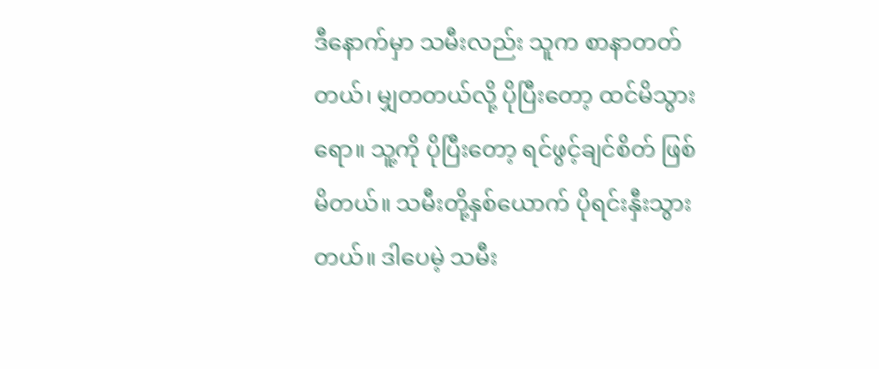ဒီနောက်မှာ သမီးလည်း သူက စာနာတတ်တယ်၊ မျှတတယ်လို့ ပိုပြီးတော့ ထင်မိသွားရော။ သူ့ကို ပိုပြီးတော့ ရင်ဖွင့်ချင်စိတ် ဖြစ်မိတယ်။ သမီးတို့နှစ်ယောက် ပိုရင်းနှီးသွားတယ်။ ဒါပေမဲ့ သမီး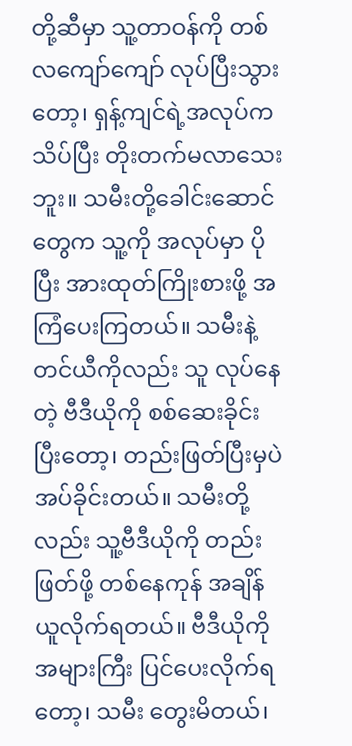တို့ဆီမှာ သူ့တာဝန်ကို တစ်လကျော်ကျော် လုပ်ပြီးသွားတော့၊ ရှန့်ကျင်ရဲ့အလုပ်က သိပ်ပြီး တိုးတက်မလာသေးဘူး။ သမီးတို့ခေါင်းဆောင်တွေက သူ့ကို အလုပ်မှာ ပိုပြီး အားထုတ်ကြိုးစားဖို့ အကြံပေးကြတယ်။ သမီးနဲ့ တင်ယီကိုလည်း သူ လုပ်နေတဲ့ ဗီဒီယိုကို စစ်ဆေးခိုင်းပြီးတော့၊ တည်းဖြတ်ပြီးမှပဲ အပ်ခိုင်းတယ်။ သမီးတို့လည်း သူ့ဗီဒီယိုကို တည်းဖြတ်ဖို့ တစ်နေကုန် အချိန်ယူလိုက်ရတယ်။ ဗီဒီယိုကို အများကြီး ပြင်ပေးလိုက်ရတော့၊ သမီး တွေးမိတယ်၊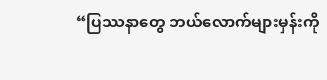“ပြဿနာတွေ ဘယ်လောက်များမှန်းကို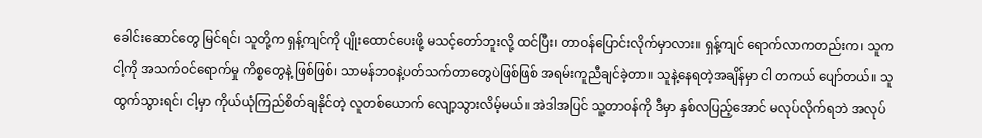ခေါင်းဆောင်တွေ မြင်ရင်၊ သူတို့က ရှန့်ကျင်ကို ပျိုးထောင်ပေးဖို့ မသင့်တော်ဘူးလို့ ထင်ပြီး၊ တာဝန်ပြောင်းလိုက်မှာလား။ ရှန့်ကျင် ရောက်လာကတည်းက၊ သူက ငါ့ကို အသက်ဝင်ရောက်မှု ကိစ္စတွေနဲ့ ဖြစ်ဖြစ်၊ သာမန်ဘဝနဲ့ပတ်သက်တာတွေပဲဖြစ်ဖြစ် အရမ်းကူညီချင်ခဲ့တာ။ သူနဲ့နေရတဲ့အချိန်မှာ ငါ တကယ် ပျော်တယ်။ သူ ထွက်သွားရင်၊ ငါ့မှာ ကိုယ်ယုံကြည်စိတ်ချနိုင်တဲ့ လူတစ်ယောက် လျော့သွားလိမ့်မယ်။ အဲဒါအပြင် သူ့တာဝန်ကို ဒီမှာ နှစ်လပြည့်အောင် မလုပ်လိုက်ရဘဲ အလုပ်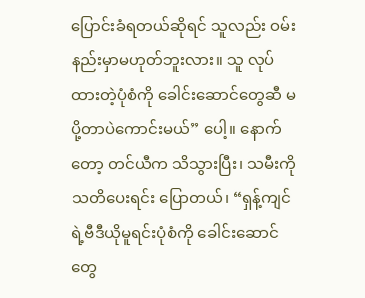ပြောင်းခံရတယ်ဆိုရင် သူလည်း ဝမ်းနည်းမှာမဟုတ်ဘူးလား။ သူ လုပ်ထားတဲ့ပုံစံကို ခေါင်းဆောင်တွေဆီ မပို့တာပဲကောင်းမယ်” ပေါ့။ နောက်တော့ တင်ယီက သိသွားပြီး၊ သမီးကို သတိပေးရင်း ပြောတယ်၊ “ရှန့်ကျင်ရဲ့ဗီဒီယိုမူရင်းပုံစံကို ခေါင်းဆောင်တွေ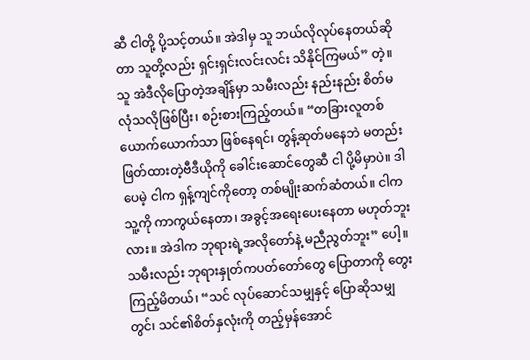ဆီ ငါတို့ ပို့သင့်တယ်။ အဲဒါမှ သူ ဘယ်လိုလုပ်နေတယ်ဆိုတာ သူတို့လည်း ရှင်းရှင်းလင်းလင်း သိနိုင်ကြမယ်” တဲ့။ သူ အဲဒီလိုပြောတဲ့အချိန်မှာ သမီးလည်း နည်းနည်း စိတ်မလုံသလိုဖြစ်ပြီး၊ စဉ်းစားကြည့်တယ်။ “တခြားလူတစ်ယောက်ယောက်သာ ဖြစ်နေရင်၊ တွန့်ဆုတ်မနေဘဲ မတည်းဖြတ်ထားတဲ့ဗီဒီယိုကို ခေါင်းဆောင်တွေဆီ ငါ ပို့မိမှာပဲ။ ဒါပေမဲ့ ငါက ရှန့်ကျင်ကိုတော့ တစ်မျိုးဆက်ဆံတယ်။ ငါက သူ့ကို ကာကွယ်နေတာ၊ အခွင့်အရေးပေးနေတာ မဟုတ်ဘူးလား။ အဲဒါက ဘုရားရဲ့အလိုတော်နဲ့ မညီညွတ်ဘူး” ပေါ့။ သမီးလည်း ဘုရားနှုတ်ကပတ်တော်တွေ ပြောတာကို တွေးကြည့်မိတယ်၊ “သင် လုပ်ဆောင်သမျှနှင့် ပြောဆိုသမျှတွင်၊ သင်၏စိတ်နှလုံးကို တည့်မှန်အောင်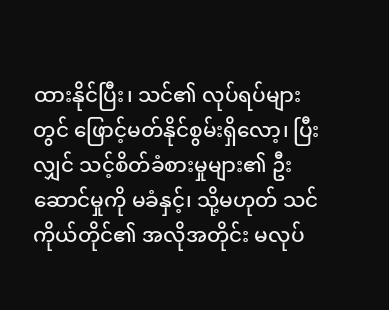ထားနိုင်ပြီး၊ သင်၏ လုပ်ရပ်များတွင် ဖြောင့်မတ်နိုင်စွမ်းရှိလော့၊ ပြီးလျှင် သင့်စိတ်ခံစားမှုများ၏ ဦးဆောင်မှုကို မခံနှင့်၊ သို့မဟုတ် သင်ကိုယ်တိုင်၏ အလိုအတိုင်း မလုပ်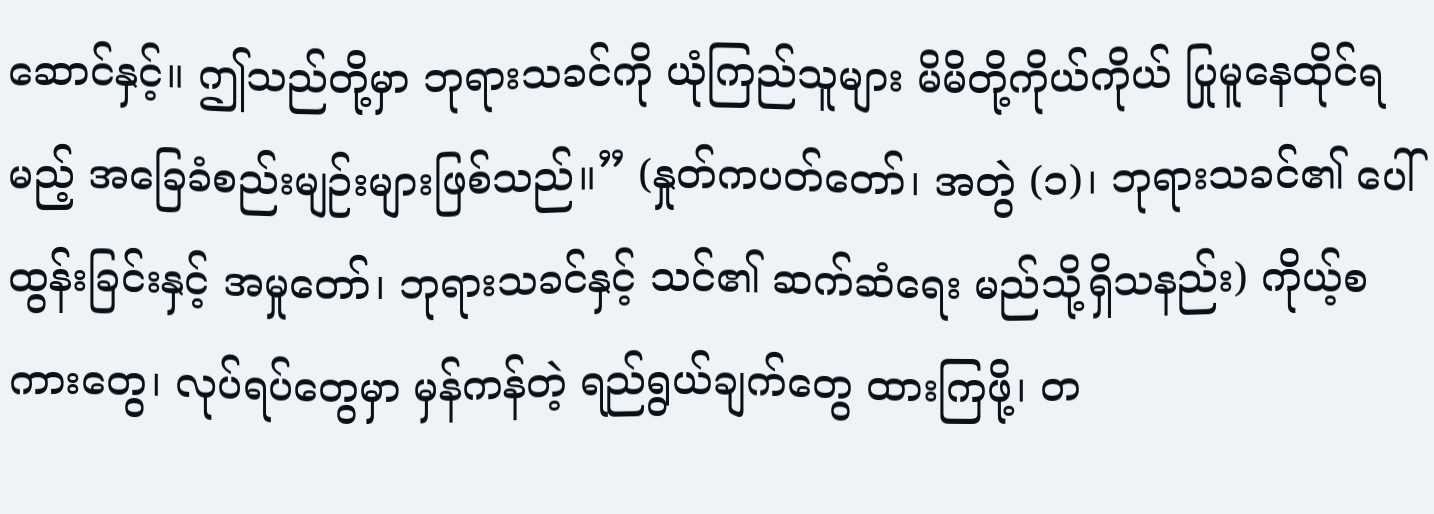ဆောင်နှင့်။ ဤသည်တို့မှာ ဘုရားသခင်ကို ယုံကြည်သူများ မိမိတို့ကိုယ်ကိုယ် ပြုမူနေထိုင်ရမည့် အခြေခံစည်းမျဉ်းများဖြစ်သည်။” (နှုတ်ကပတ်တော်၊ အတွဲ (၁)၊ ဘုရားသခင်၏ ပေါ်ထွန်းခြင်းနှင့် အမှုတော်၊ ဘုရားသခင်နှင့် သင်၏ ဆက်ဆံရေး မည်သို့ရှိသနည်း) ကိုယ့်စကားတွေ၊ လုပ်ရပ်တွေမှာ မှန်ကန်တဲ့ ရည်ရွယ်ချက်တွေ ထားကြဖို့၊ တ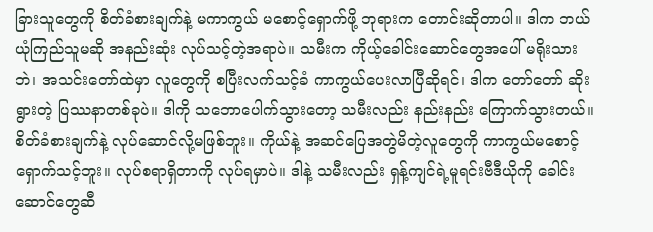ခြားသူတွေကို စိတ်ခံစားချက်နဲ့ မကာကွယ် မစောင့်ရှောက်ဖို့ ဘုရားက တောင်းဆိုတာပါ။ ဒါက ဘယ်ယုံကြည်သူမဆို အနည်းဆုံး လုပ်သင့်တဲ့အရာပဲ။ သမီးက ကိုယ့်ခေါင်းဆောင်တွေအပေါ် မရိုးသားဘဲ၊ အသင်းတော်ထဲမှာ လူတွေကို စပြီးလက်သင့်ခံ ကာကွယ်ပေးလာပြီဆိုရင်၊ ဒါက တော်တော် ဆိုးရွားတဲ့ ပြဿနာတစ်ခုပဲ။ ဒါကို သဘောပေါက်သွားတော့ သမီးလည်း နည်းနည်း ကြောက်သွားတယ်။ စိတ်ခံစားချက်နဲ့ လုပ်ဆောင်လို့မဖြစ်ဘူး။ ကိုယ်နဲ့ အဆင်ပြေအတွဲမိတဲ့လူတွေကို ကာကွယ်မစောင့်ရှောက်သင့်ဘူး။ လုပ်စရာရှိတာကို လုပ်ရမှာပဲ။ ဒါနဲ့ သမီးလည်း ရှန့်ကျင်ရဲ့မူရင်းဗီဒီယိုကို ခေါင်းဆောင်တွေဆီ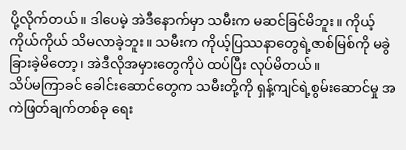ပို့လိုက်တယ်။ ဒါပေမဲ့ အဲဒီနောက်မှာ သမီးက မဆင်ခြင်မိဘူး။ ကိုယ့်ကိုယ်ကိုယ် သိမလာခဲ့ဘူး။ သမီးက ကိုယ့်ပြဿနာတွေရဲ့ဇာစ်မြစ်ကို မခွဲခြားခဲ့မိတော့၊ အဲဒီလိုအမှားတွေကိုပဲ ထပ်ပြီး လုပ်မိတယ်။
သိပ်မကြာခင် ခေါင်းဆောင်တွေက သမီးတို့ကို ရှန့်ကျင်ရဲ့စွမ်းဆောင်မှု အကဲဖြတ်ချက်တစ်ခု ရေး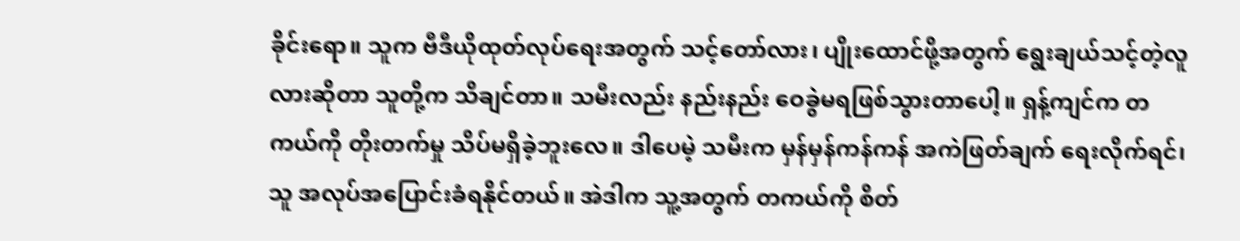ခိုင်းရော။ သူက ဗီဒီယိုထုတ်လုပ်ရေးအတွက် သင့်တော်လား၊ ပျိုးထောင်ဖို့အတွက် ရွေးချယ်သင့်တဲ့လူလားဆိုတာ သူတို့က သိချင်တာ။ သမီးလည်း နည်းနည်း ဝေခွဲမရဖြစ်သွားတာပေါ့။ ရှန့်ကျင်က တကယ်ကို တိုးတက်မှု သိပ်မရှိခဲ့ဘူးလေ။ ဒါပေမဲ့ သမီးက မှန်မှန်ကန်ကန် အကဲဖြတ်ချက် ရေးလိုက်ရင်၊ သူ အလုပ်အပြောင်းခံရနိုင်တယ်။ အဲဒါက သူ့အတွက် တကယ်ကို စိတ်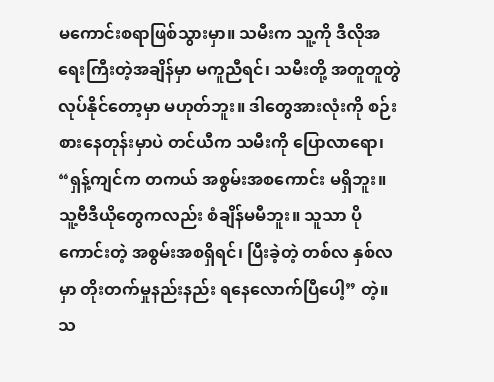မကောင်းစရာဖြစ်သွားမှာ။ သမီးက သူ့ကို ဒီလိုအရေးကြီးတဲ့အချိန်မှာ မကူညီရင်၊ သမီးတို့ အတူတူတွဲလုပ်နိုင်တော့မှာ မဟုတ်ဘူး။ ဒါတွေအားလုံးကို စဉ်းစားနေတုန်းမှာပဲ တင်ယီက သမီးကို ပြောလာရော၊ “ရှန့်ကျင်က တကယ် အစွမ်းအစကောင်း မရှိဘူး။ သူ့ဗီဒီယိုတွေကလည်း စံချိန်မမီဘူး။ သူသာ ပိုကောင်းတဲ့ အစွမ်းအစရှိရင်၊ ပြီးခဲ့တဲ့ တစ်လ နှစ်လမှာ တိုးတက်မှုနည်းနည်း ရနေလောက်ပြီပေါ့” တဲ့။ သ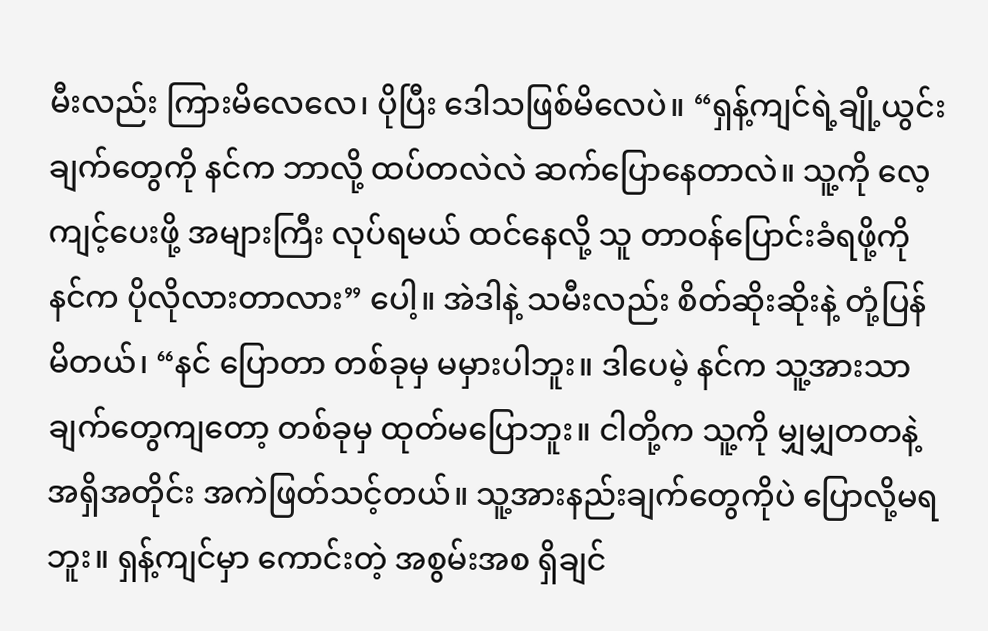မီးလည်း ကြားမိလေလေ၊ ပိုပြီး ဒေါသဖြစ်မိလေပဲ။ “ရှန့်ကျင်ရဲ့ချို့ယွင်းချက်တွေကို နင်က ဘာလို့ ထပ်တလဲလဲ ဆက်ပြောနေတာလဲ။ သူ့ကို လေ့ကျင့်ပေးဖို့ အများကြီး လုပ်ရမယ် ထင်နေလို့ သူ တာဝန်ပြောင်းခံရဖို့ကို နင်က ပိုလိုလားတာလား” ပေါ့။ အဲဒါနဲ့ သမီးလည်း စိတ်ဆိုးဆိုးနဲ့ တုံ့ပြန်မိတယ်၊ “နင် ပြောတာ တစ်ခုမှ မမှားပါဘူး။ ဒါပေမဲ့ နင်က သူ့အားသာချက်တွေကျတော့ တစ်ခုမှ ထုတ်မပြောဘူး။ ငါတို့က သူ့ကို မျှမျှတတနဲ့ အရှိအတိုင်း အကဲဖြတ်သင့်တယ်။ သူ့အားနည်းချက်တွေကိုပဲ ပြောလို့မရဘူး။ ရှန့်ကျင်မှာ ကောင်းတဲ့ အစွမ်းအစ ရှိချင်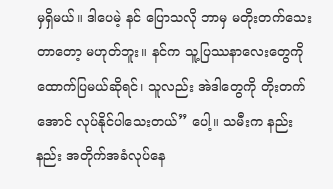မှရှိမယ်။ ဒါပေမဲ့ နင် ပြောသလို ဘာမှ မတိုးတက်သေးတာတော့ မဟုတ်ဘူး။ နင်က သူ့ပြဿနာလေးတွေကို ထောက်ပြမယ်ဆိုရင်၊ သူလည်း အဲဒါတွေကို တိုးတက်အောင် လုပ်နိုင်ပါသေးတယ်” ပေါ့။ သမီးက နည်းနည်း အတိုက်အခံလုပ်နေ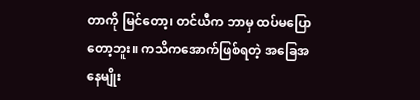တာကို မြင်တော့၊ တင်ယီက ဘာမှ ထပ်မပြောတော့ဘူး။ ကသိကအောက်ဖြစ်ရတဲ့ အခြေအနေမျိုး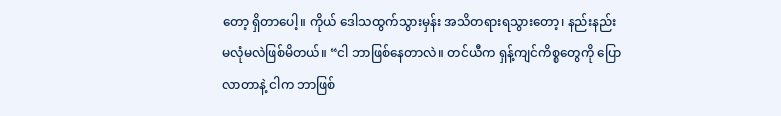တော့ ရှိတာပေါ့။ ကိုယ် ဒေါသထွက်သွားမှန်း အသိတရားရသွားတော့၊ နည်းနည်း မလုံမလဲဖြစ်မိတယ်။ “ငါ ဘာဖြစ်နေတာလဲ။ တင်ယီက ရှန့်ကျင်ကိစ္စတွေကို ပြောလာတာနဲ့ ငါက ဘာဖြစ်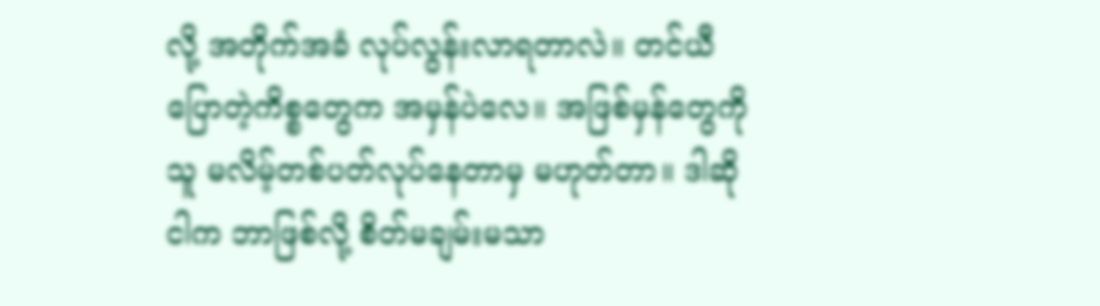လို့ အတိုက်အခံ လုပ်လွန်းလာရတာလဲ။ တင်ယီ ပြောတဲ့ကိစ္စတွေက အမှန်ပဲလေ။ အဖြစ်မှန်တွေကို သူ မလိမ့်တစ်ပတ်လုပ်နေတာမှ မဟုတ်တာ။ ဒါဆို ငါက ဘာဖြစ်လို့ စိတ်မချမ်းမသာ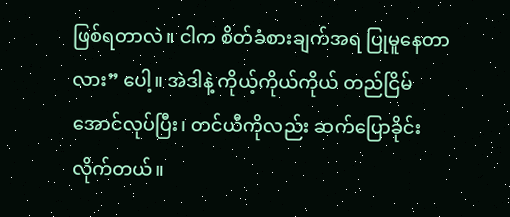ဖြစ်ရတာလဲ။ ငါက စိတ်ခံစားချက်အရ ပြုမူနေတာလား” ပေါ့။ အဲဒါနဲ့ ကိုယ့်ကိုယ်ကိုယ် တည်ငြိမ်အောင်လုပ်ပြီး၊ တင်ယီကိုလည်း ဆက်ပြောခိုင်းလိုက်တယ်။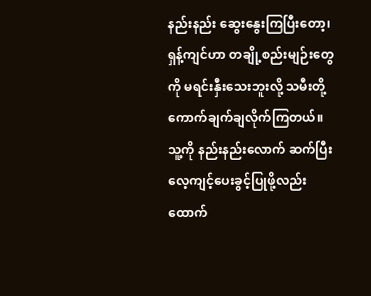နည်းနည်း ဆွေးနွေးကြပြီးတော့၊ ရှန့်ကျင်ဟာ တချို့စည်းမျဉ်းတွေကို မရင်းနှီးသေးဘူးလို့ သမီးတို့ ကောက်ချက်ချလိုက်ကြတယ်။ သူ့ကို နည်းနည်းလောက် ဆက်ပြီး လေ့ကျင့်ပေးခွင့်ပြုဖို့လည်း ထောက်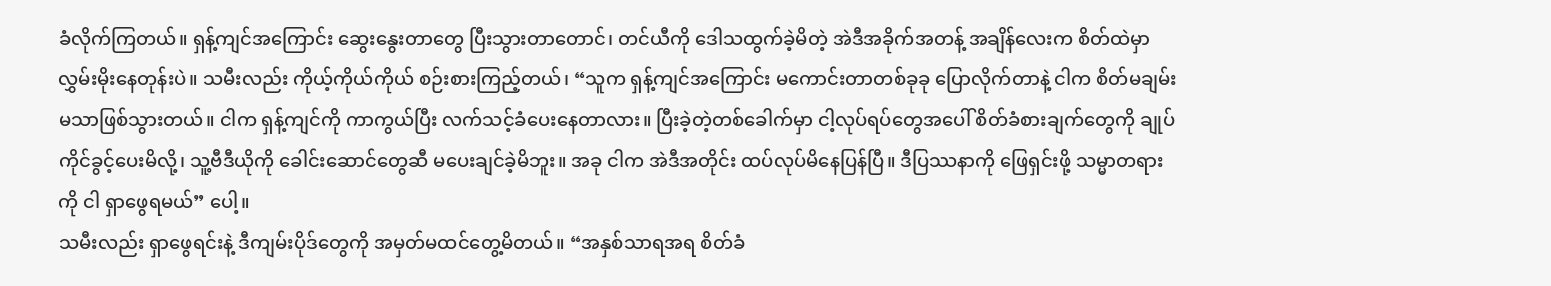ခံလိုက်ကြတယ်။ ရှန့်ကျင်အကြောင်း ဆွေးနွေးတာတွေ ပြီးသွားတာတောင်၊ တင်ယီကို ဒေါသထွက်ခဲ့မိတဲ့ အဲဒီအခိုက်အတန့် အချိန်လေးက စိတ်ထဲမှာ လွှမ်းမိုးနေတုန်းပဲ။ သမီးလည်း ကိုယ့်ကိုယ်ကိုယ် စဉ်းစားကြည့်တယ်၊ “သူက ရှန့်ကျင်အကြောင်း မကောင်းတာတစ်ခုခု ပြောလိုက်တာနဲ့ ငါက စိတ်မချမ်းမသာဖြစ်သွားတယ်။ ငါက ရှန့်ကျင်ကို ကာကွယ်ပြီး လက်သင့်ခံပေးနေတာလား။ ပြီးခဲ့တဲ့တစ်ခေါက်မှာ ငါ့လုပ်ရပ်တွေအပေါ် စိတ်ခံစားချက်တွေကို ချုပ်ကိုင်ခွင့်ပေးမိလို့၊ သူ့ဗီဒီယိုကို ခေါင်းဆောင်တွေဆီ မပေးချင်ခဲ့မိဘူး။ အခု ငါက အဲဒီအတိုင်း ထပ်လုပ်မိနေပြန်ပြီ။ ဒီပြဿနာကို ဖြေရှင်းဖို့ သမ္မာတရားကို ငါ ရှာဖွေရမယ်” ပေါ့။
သမီးလည်း ရှာဖွေရင်းနဲ့ ဒီကျမ်းပိုဒ်တွေကို အမှတ်မထင်တွေ့မိတယ်။ “အနှစ်သာရအရ စိတ်ခံ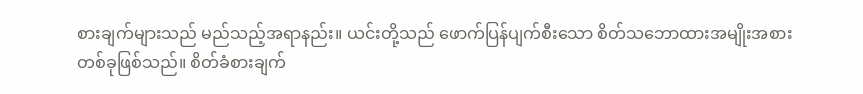စားချက်များသည် မည်သည့်အရာနည်း။ ယင်းတို့သည် ဖောက်ပြန်ပျက်စီးသော စိတ်သဘောထားအမျိုးအစားတစ်ခုဖြစ်သည်။ စိတ်ခံစားချက်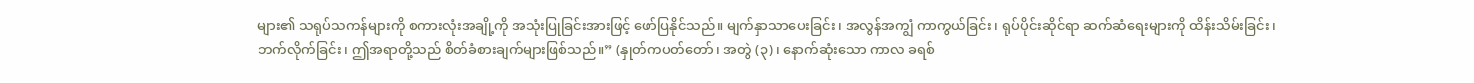များ၏ သရုပ်သကန်များကို စကားလုံးအချို့ကို အသုံးပြုခြင်းအားဖြင့် ဖော်ပြနိုင်သည်။ မျက်နှာသာပေးခြင်း၊ အလွန်အကျွံ ကာကွယ်ခြင်း၊ ရုပ်ပိုင်းဆိုင်ရာ ဆက်ဆံရေးများကို ထိန်းသိမ်းခြင်း၊ ဘက်လိုက်ခြင်း၊ ဤအရာတို့သည် စိတ်ခံစားချက်များဖြစ်သည်။” (နှုတ်ကပတ်တော်၊ အတွဲ (၃)၊ နောက်ဆုံးသော ကာလ ခရစ်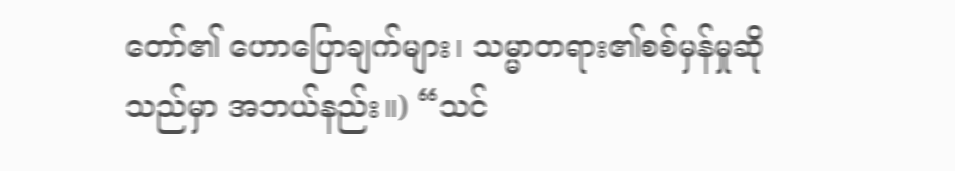တော်၏ ဟောပြောချက်များ၊ သမ္မာတရား၏စစ်မှန်မှုဆိုသည်မှာ အဘယ်နည်း။) “သင်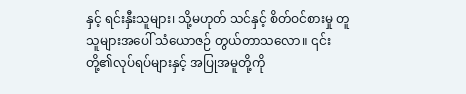နှင့် ရင်းနှီးသူများ၊ သို့မဟုတ် သင်နှင့် စိတ်ဝင်စားမှု တူသူများအပေါ် သံယောဇဉ် တွယ်တာသလော။ ၎င်းတို့၏လုပ်ရပ်များနှင့် အပြုအမူတို့ကို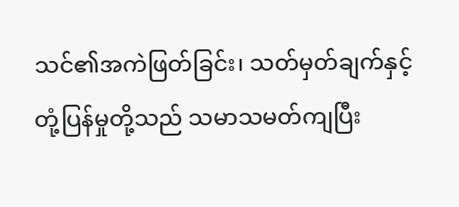သင်၏အကဲဖြတ်ခြင်း၊ သတ်မှတ်ချက်နှင့် တုံ့ပြန်မှုတို့သည် သမာသမတ်ကျပြီး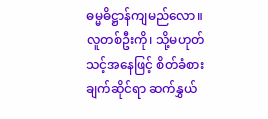ဓမ္မဓိဋ္ဌာန်ကျမည်လော။ လူတစ်ဦးကို၊ သို့မဟုတ် သင့်အနေဖြင့် စိတ်ခံစားချက်ဆိုင်ရာ ဆက်နွှယ်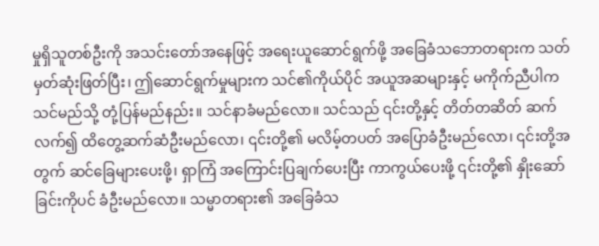မှုရှိသူတစ်ဦးကို အသင်းတော်အနေဖြင့် အရေးယူဆောင်ရွက်ဖို့ အခြေခံသဘောတရားက သတ်မှတ်ဆုံးဖြတ်ပြီး၊ ဤဆောင်ရွက်မှုများက သင်၏ကိုယ်ပိုင် အယူအဆများနှင့် မကိုက်ညီပါက သင်မည်သို့ တုံ့ပြန်မည်နည်း။ သင်နာခံမည်လော။ သင်သည် ၎င်းတို့နှင့် တိတ်တဆိတ် ဆက်လက်၍ ထိတွေ့ဆက်ဆံဦးမည်လော၊ ၎င်းတို့၏ မလိမ့်တပတ် အပြောခံဦးမည်လော၊ ၎င်းတို့အတွက် ဆင်ခြေများပေးဖို့၊ ရှာကြံ အကြောင်းပြချက်ပေးပြီး ကာကွယ်ပေးဖို့ ၎င်းတို့၏ နှိုးဆော်ခြင်းကိုပင် ခံဦးမည်လော။ သမ္မာတရား၏ အခြေခံသ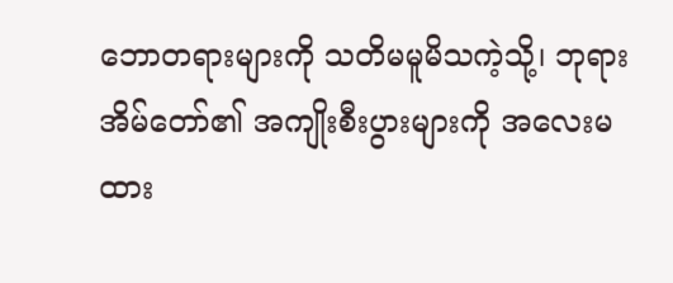ဘောတရားများကို သတိမမူမိသကဲ့သို့၊ ဘုရားအိမ်တော်၏ အကျိုးစီးပွားများကို အလေးမထား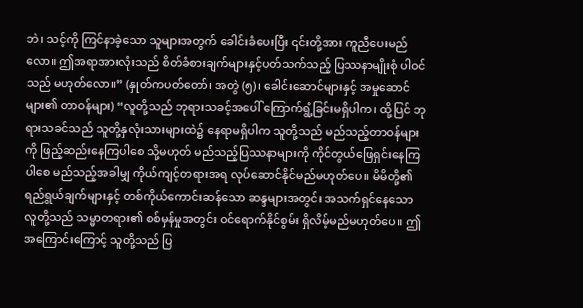ဘဲ၊ သင့်ကို ကြင်နာခဲ့သော သူများအတွက် ခေါင်းခံပေးပြီး ၎င်းတို့အား ကူညီပေးမည်လော။ ဤအရာအားလုံးသည် စိတ်ခံစားချက်များနှင့်ပတ်သက်သည့် ပြဿနာမျိုးစုံ ပါဝင်သည် မဟုတ်လော။” (နှုတ်ကပတ်တော်၊ အတွဲ (၅)၊ ခေါင်းဆောင်များနှင့် အမှုဆောင်များ၏ တာဝန်များ) “လူတို့သည် ဘုရားသခင့်အပေါ် ကြောက်ရွံ့ခြင်းမရှိပါက၊ ထို့ပြင် ဘုရားသခင်သည် သူတို့နှလုံးသားများထဲ၌ နေရာမရှိပါက သူတို့သည် မည်သည့်တာဝန်များကို ဖြည့်ဆည်းနေကြပါစေ သို့မဟုတ် မည်သည့်ပြဿနာများကို ကိုင်တွယ်ဖြေရှင်းနေကြပါစေ မည်သည့်အခါမျှ ကိုယ်ကျင့်တရားအရ လုပ်ဆောင်နိုင်မည်မဟုတ်ပေ။ မိမိတို့၏ ရည်ရွယ်ချက်များနှင့် တစ်ကိုယ်ကောင်းဆန်သော ဆန္ဒများအတွင်း အသက်ရှင်နေသော လူတို့သည် သမ္မာတရား၏ စစ်မှန်မှုအတွင်း ဝင်ရောက်နိုင်စွမ်း ရှိလိမ့်မည်မဟုတ်ပေ။ ဤအကြောင်းကြောင့် သူတို့သည် ပြ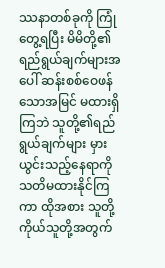ဿနာတစ်ခုကို ကြုံတွေ့ရပြီး မိမိတို့၏ ရည်ရွယ်ချက်များအပေါ် ဆန်းစစ်ဝေဖန်သောအမြင် မထားရှိကြဘဲ သူတို့၏ရည်ရွယ်ချက်များ မှားယွင်းသည့်နေရာကို သတိမထားနိုင်ကြကာ ထိုအစား သူတို့ကိုယ်သူတို့အတွက်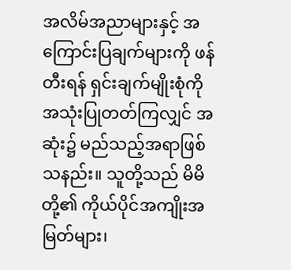အလိမ်အညာများနှင့် အကြောင်းပြချက်များကို ဖန်တီးရန် ရှင်းချက်မျိုးစုံကို အသုံးပြုတတ်ကြလျှင် အဆုံး၌ မည်သည့်အရာဖြစ်သနည်း။ သူတို့သည် မိမိတို့၏ ကိုယ်ပိုင်အကျိုးအမြတ်များ၊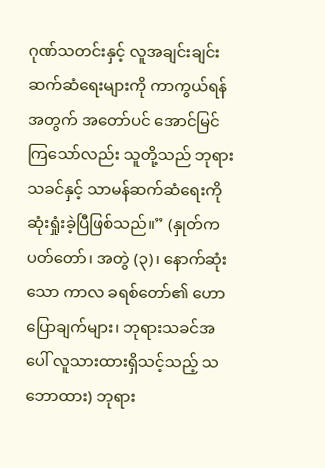ဂုဏ်သတင်းနှင့် လူအချင်းချင်း ဆက်ဆံရေးများကို ကာကွယ်ရန်အတွက် အတော်ပင် အောင်မြင်ကြသော်လည်း သူတို့သည် ဘုရားသခင်နှင့် သာမန်ဆက်ဆံရေးကို ဆုံးရှုံးခဲ့ပြီဖြစ်သည်။” (နှုတ်ကပတ်တော်၊ အတွဲ (၃)၊ နောက်ဆုံးသော ကာလ ခရစ်တော်၏ ဟောပြောချက်များ၊ ဘုရားသခင်အပေါ် လူသားထားရှိသင့်သည့် သဘောထား) ဘုရား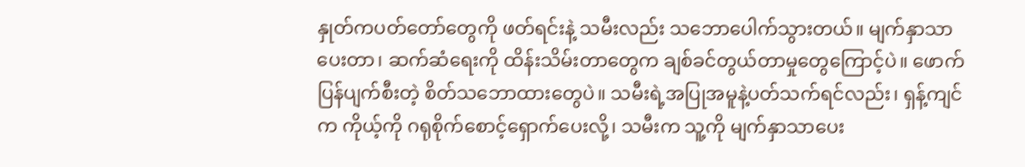နှုတ်ကပတ်တော်တွေကို ဖတ်ရင်းနဲ့ သမီးလည်း သဘောပေါက်သွားတယ်။ မျက်နှာသာပေးတာ၊ ဆက်ဆံရေးကို ထိန်းသိမ်းတာတွေက ချစ်ခင်တွယ်တာမှုတွေကြောင့်ပဲ။ ဖောက်ပြန်ပျက်စီးတဲ့ စိတ်သဘောထားတွေပဲ။ သမီးရဲ့အပြုအမူနဲ့ပတ်သက်ရင်လည်း၊ ရှန့်ကျင်က ကိုယ့်ကို ဂရုစိုက်စောင့်ရှောက်ပေးလို့၊ သမီးက သူ့ကို မျက်နှာသာပေး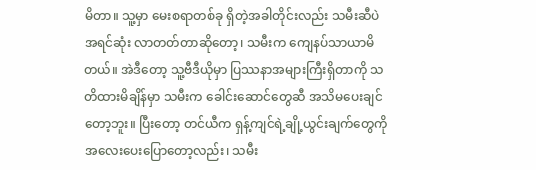မိတာ။ သူ့မှာ မေးစရာတစ်ခု ရှိတဲ့အခါတိုင်းလည်း သမီးဆီပဲ အရင်ဆုံး လာတတ်တာဆိုတော့၊ သမီးက ကျေနပ်သာယာမိတယ်။ အဲဒီတော့ သူ့ဗီဒီယိုမှာ ပြဿနာအများကြီးရှိတာကို သတိထားမိချိန်မှာ သမီးက ခေါင်းဆောင်တွေဆီ အသိမပေးချင်တော့ဘူး။ ပြီးတော့ တင်ယီက ရှန့်ကျင်ရဲ့ချို့ယွင်းချက်တွေကို အလေးပေးပြောတော့လည်း၊ သမီး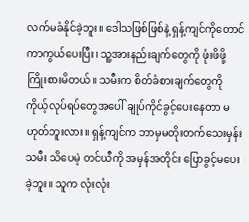လက်မခံနိုင်ခဲ့ဘူး။ ဒေါသဖြစ်ဖြစ်နဲ့ ရှန့်ကျင်ကိုတောင် ကာကွယ်ပေးပြီး၊ သူ့အားနည်းချက်တွေကို ဖုံးဖိဖို့ ကြိုးစားမိတယ်။ သမီးက စိတ်ခံစားချက်တွေကို ကိုယ့်လုပ်ရပ်တွေအပေါ် ချုပ်ကိုင်ခွင့်ပေးနေတာ မဟုတ်ဘူးလား။ ရှန့်ကျင်က ဘာမှမတိုးတက်သေးမှန်း သမီး သိပေမဲ့ တင်ယီကို အမှန်အတိုင်း ပြောခွင့်မပေးခဲ့ဘူး။ သူက လုံးလုံး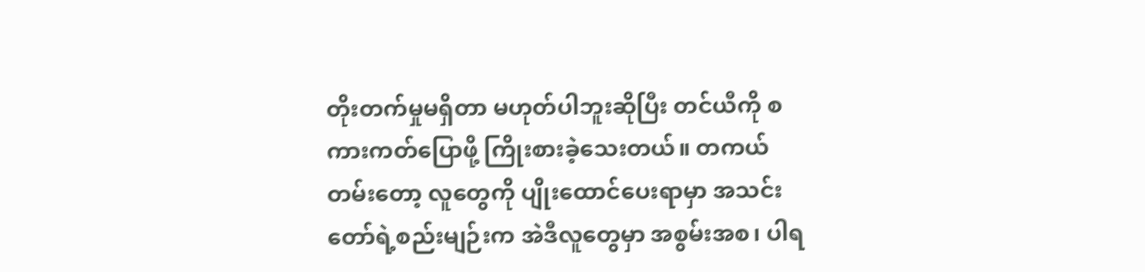တိုးတက်မှုမရှိတာ မဟုတ်ပါဘူးဆိုပြီး တင်ယီကို စကားကတ်ပြောဖို့ ကြိုးစားခဲ့သေးတယ်။ တကယ်တမ်းတော့ လူတွေကို ပျိုးထောင်ပေးရာမှာ အသင်းတော်ရဲ့စည်းမျဉ်းက အဲဒီလူတွေမှာ အစွမ်းအစ၊ ပါရ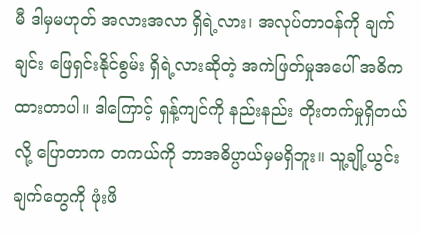မီ ဒါမှမဟုတ် အလားအလာ ရှိရဲ့လား၊ အလုပ်တာဝန်ကို ချက်ချင်း ဖြေရှင်းနိုင်စွမ်း ရှိရဲ့လားဆိုတဲ့ အကဲဖြတ်မှုအပေါ် အဓိကထားတာပါ။ ဒါကြောင့် ရှန့်ကျင်ကို နည်းနည်း တိုးတက်မှုရှိတယ်လို့ ပြောတာက တကယ်ကို ဘာအဓိပ္ပာယ်မှမရှိဘူး။ သူ့ချို့ယွင်းချက်တွေကို ဖုံးဖိ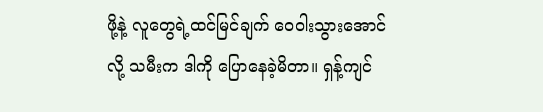ဖို့နဲ့ လူတွေရဲ့ထင်မြင်ချက် ဝေဝါးသွားအောင်လို့ သမီးက ဒါကို ပြောနေခဲ့မိတာ။ ရှန့်ကျင်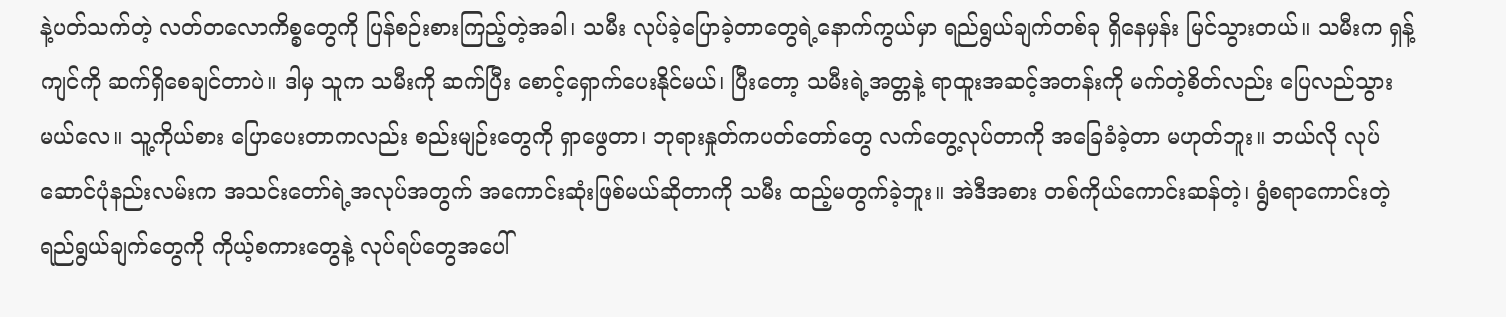နဲ့ပတ်သက်တဲ့ လတ်တလောကိစ္စတွေကို ပြန်စဉ်းစားကြည့်တဲ့အခါ၊ သမီး လုပ်ခဲ့ပြောခဲ့တာတွေရဲ့နောက်ကွယ်မှာ ရည်ရွယ်ချက်တစ်ခု ရှိနေမှန်း မြင်သွားတယ်။ သမီးက ရှန့်ကျင်ကို ဆက်ရှိစေချင်တာပဲ။ ဒါမှ သူက သမီးကို ဆက်ပြီး စောင့်ရှောက်ပေးနိုင်မယ်၊ ပြီးတော့ သမီးရဲ့အတ္တနဲ့ ရာထူးအဆင့်အတန်းကို မက်တဲ့စိတ်လည်း ပြေလည်သွားမယ်လေ။ သူ့ကိုယ်စား ပြောပေးတာကလည်း စည်းမျဉ်းတွေကို ရှာဖွေတာ၊ ဘုရားနှုတ်ကပတ်တော်တွေ လက်တွေ့လုပ်တာကို အခြေခံခဲ့တာ မဟုတ်ဘူး။ ဘယ်လို လုပ်ဆောင်ပုံနည်းလမ်းက အသင်းတော်ရဲ့အလုပ်အတွက် အကောင်းဆုံးဖြစ်မယ်ဆိုတာကို သမီး ထည့်မတွက်ခဲ့ဘူး။ အဲဒီအစား တစ်ကိုယ်ကောင်းဆန်တဲ့၊ ရွံစရာကောင်းတဲ့ ရည်ရွယ်ချက်တွေကို ကိုယ့်စကားတွေနဲ့ လုပ်ရပ်တွေအပေါ်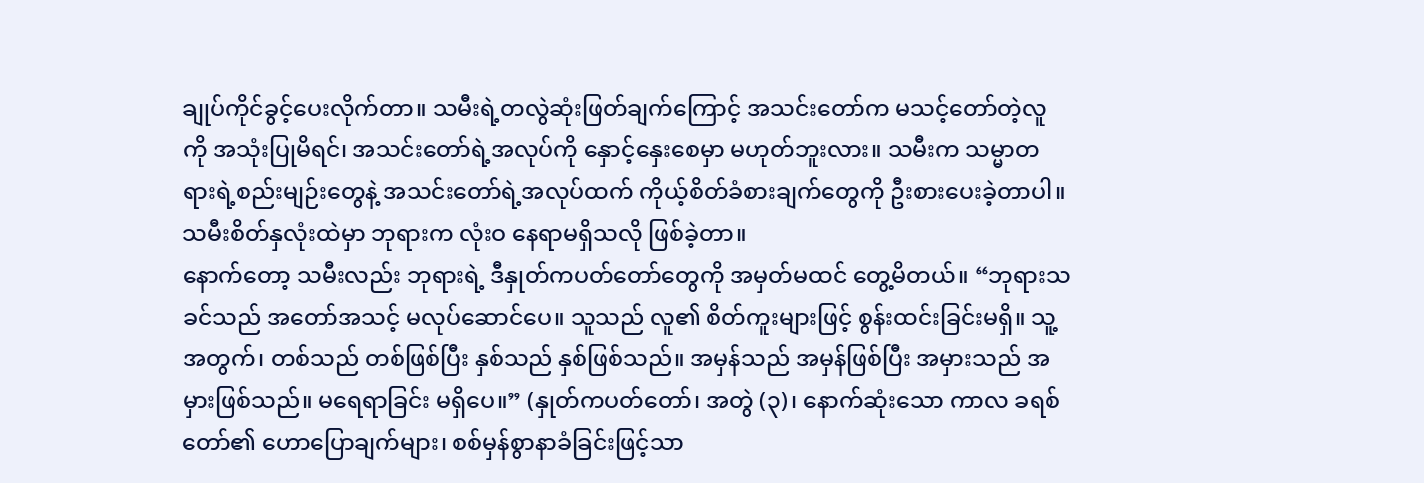ချုပ်ကိုင်ခွင့်ပေးလိုက်တာ။ သမီးရဲ့တလွဲဆုံးဖြတ်ချက်ကြောင့် အသင်းတော်က မသင့်တော်တဲ့လူကို အသုံးပြုမိရင်၊ အသင်းတော်ရဲ့အလုပ်ကို နှောင့်နှေးစေမှာ မဟုတ်ဘူးလား။ သမီးက သမ္မာတရားရဲ့စည်းမျဉ်းတွေနဲ့ အသင်းတော်ရဲ့အလုပ်ထက် ကိုယ့်စိတ်ခံစားချက်တွေကို ဦးစားပေးခဲ့တာပါ။ သမီးစိတ်နှလုံးထဲမှာ ဘုရားက လုံးဝ နေရာမရှိသလို ဖြစ်ခဲ့တာ။
နောက်တော့ သမီးလည်း ဘုရားရဲ့ ဒီနှုတ်ကပတ်တော်တွေကို အမှတ်မထင် တွေ့မိတယ်။ “ဘုရားသခင်သည် အတော်အသင့် မလုပ်ဆောင်ပေ။ သူသည် လူ၏ စိတ်ကူးများဖြင့် စွန်းထင်းခြင်းမရှိ။ သူ့အတွက်၊ တစ်သည် တစ်ဖြစ်ပြီး နှစ်သည် နှစ်ဖြစ်သည်။ အမှန်သည် အမှန်ဖြစ်ပြီး အမှားသည် အမှားဖြစ်သည်။ မရေရာခြင်း မရှိပေ။” (နှုတ်ကပတ်တော်၊ အတွဲ (၃)၊ နောက်ဆုံးသော ကာလ ခရစ်တော်၏ ဟောပြောချက်များ၊ စစ်မှန်စွာနာခံခြင်းဖြင့်သာ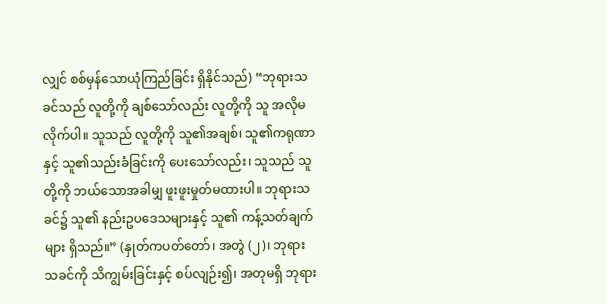လျှင် စစ်မှန်သောယုံကြည်ခြင်း ရှိနိုင်သည်) “ဘုရားသခင်သည် လူတို့ကို ချစ်သော်လည်း လူတို့ကို သူ အလိုမလိုက်ပါ။ သူသည် လူတို့ကို သူ၏အချစ်၊ သူ၏ကရုဏာနှင့် သူ၏သည်းခံခြင်းကို ပေးသော်လည်း၊ သူသည် သူတို့ကို ဘယ်သောအခါမျှ ဖူးဖူးမှုတ်မထားပါ။ ဘုရားသခင်၌ သူ၏ နည်းဥပဒေသများနှင့် သူ၏ ကန့်သတ်ချက်များ ရှိသည်။” (နှုတ်ကပတ်တော်၊ အတွဲ (၂)၊ ဘုရားသခင်ကို သိကျွမ်းခြင်းနှင့် စပ်လျဉ်း၍၊ အတုမရှိ ဘုရား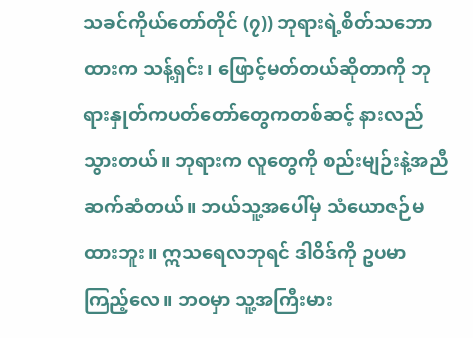သခင်ကိုယ်တော်တိုင် (၇)) ဘုရားရဲ့စိတ်သဘောထားက သန့်ရှင်း၊ ဖြောင့်မတ်တယ်ဆိုတာကို ဘုရားနှုတ်ကပတ်တော်တွေကတစ်ဆင့် နားလည်သွားတယ်။ ဘုရားက လူတွေကို စည်းမျဉ်းနဲ့အညီ ဆက်ဆံတယ်။ ဘယ်သူ့အပေါ်မှ သံယောဇဉ်မထားဘူး။ ဣသရေလဘုရင် ဒါဝိဒ်ကို ဥပမာကြည့်လေ။ ဘဝမှာ သူ့အကြီးမား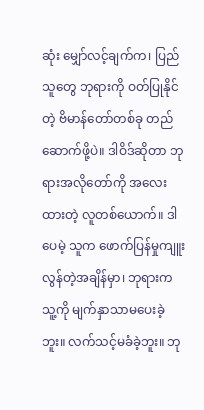ဆုံး မျှော်လင့်ချက်က၊ ပြည်သူတွေ ဘုရားကို ဝတ်ပြုနိုင်တဲ့ ဗိမာန်တော်တစ်ခု တည်ဆောက်ဖို့ပဲ။ ဒါဝိဒ်ဆိုတာ ဘုရားအလိုတော်ကို အလေးထားတဲ့ လူတစ်ယောက်။ ဒါပေမဲ့ သူက ဖောက်ပြန်မှုကျူးလွန်တဲ့အချိန်မှာ၊ ဘုရားက သူ့ကို မျက်နှာသာမပေးခဲ့ဘူး။ လက်သင့်မခံခဲ့ဘူး။ ဘု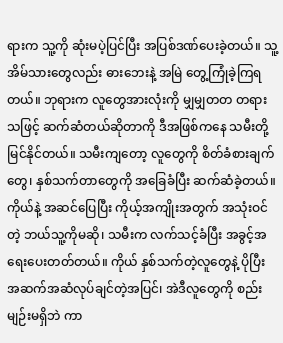ရားက သူ့ကို ဆုံးမပဲ့ပြင်ပြီး အပြစ်ဒဏ်ပေးခဲ့တယ်။ သူ့အိမ်သားတွေလည်း ဓားဘေးနဲ့ အမြဲ တွေ့ကြုံခဲ့ကြရတယ်။ ဘုရားက လူတွေအားလုံးကို မျှမျှတတ တရားသဖြင့် ဆက်ဆံတယ်ဆိုတာကို ဒီအဖြစ်ကနေ သမီးတို့ မြင်နိုင်တယ်။ သမီးကျတော့ လူတွေကို စိတ်ခံစားချက်တွေ၊ နှစ်သက်တာတွေကို အခြေခံပြီး ဆက်ဆံခဲ့တယ်။ ကိုယ်နဲ့ အဆင်ပြေပြီး ကိုယ့်အကျိုးအတွက် အသုံးဝင်တဲ့ ဘယ်သူ့ကိုမဆို၊ သမီးက လက်သင့်ခံပြီး အခွင့်အရေးပေးတတ်တယ်။ ကိုယ် နှစ်သက်တဲ့လူတွေနဲ့ ပိုပြီး အဆက်အဆံလုပ်ချင်တဲ့အပြင်၊ အဲဒီလူတွေကို စည်းမျဉ်းမရှိဘဲ ကာ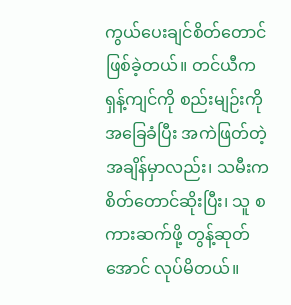ကွယ်ပေးချင်စိတ်တောင် ဖြစ်ခဲ့တယ်။ တင်ယီက ရှန့်ကျင်ကို စည်းမျဉ်းကို အခြေခံပြီး အကဲဖြတ်တဲ့အချိန်မှာလည်း၊ သမီးက စိတ်တောင်ဆိုးပြီး၊ သူ စကားဆက်ဖို့ တွန့်ဆုတ်အောင် လုပ်မိတယ်။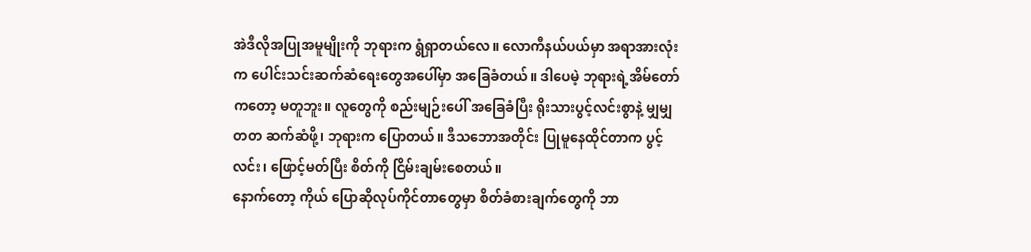အဲဒီလိုအပြုအမူမျိုးကို ဘုရားက ရွံရှာတယ်လေ။ လောကီနယ်ပယ်မှာ အရာအားလုံးက ပေါင်းသင်းဆက်ဆံရေးတွေအပေါ်မှာ အခြေခံတယ်။ ဒါပေမဲ့ ဘုရားရဲ့အိမ်တော်ကတော့ မတူဘူး။ လူတွေကို စည်းမျဉ်းပေါ် အခြေခံပြီး ရိုးသားပွင့်လင်းစွာနဲ့ မျှမျှတတ ဆက်ဆံဖို့၊ ဘုရားက ပြောတယ်။ ဒီသဘောအတိုင်း ပြုမူနေထိုင်တာက ပွင့်လင်း၊ ဖြောင့်မတ်ပြီး စိတ်ကို ငြိမ်းချမ်းစေတယ်။
နောက်တော့ ကိုယ် ပြောဆိုလုပ်ကိုင်တာတွေမှာ စိတ်ခံစားချက်တွေကို ဘာ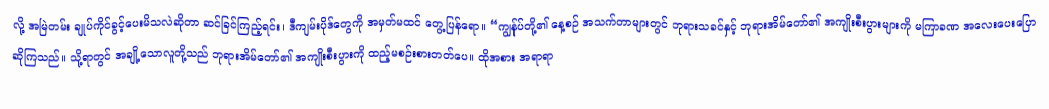လို့ အမြဲတမ်း ချုပ်ကိုင်ခွင့်ပေးမိသလဲဆိုတာ ဆင်ခြင်ကြည့်ရင်း၊ ဒီကျမ်းပိုဒ်တွေကို အမှတ်မထင် တွေ့ပြန်ရော။ “ကျွန်ုပ်တို့၏ နေ့စဉ် အသက်တာများတွင် ဘုရားသခင်နှင့် ဘုရားအိမ်တော်၏ အကျိုးစီးပွားများကို မကြာခဏ အလေးပေးပြောဆိုကြသည်။ သို့ရာတွင် အချို့သောလူတို့သည် ဘုရားအိမ်တော်၏ အကျိုးစီးပွားကို ထည့်မစဉ်းစားတတ်ပေ။ ထိုအစား အရာရာ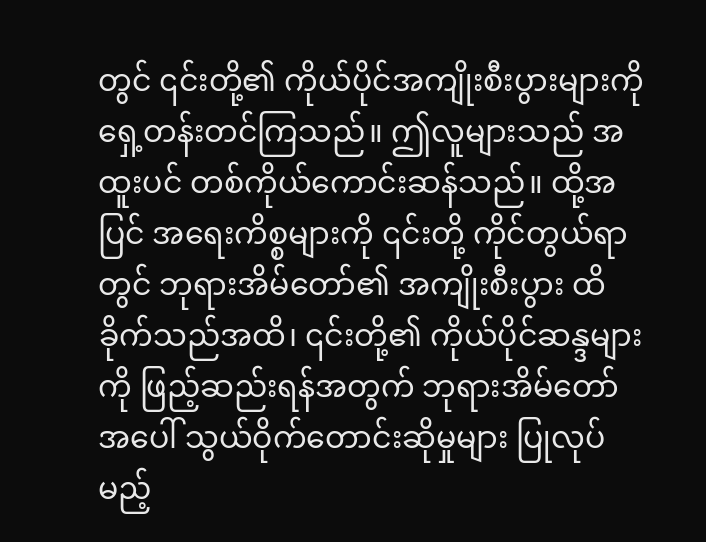တွင် ၎င်းတို့၏ ကိုယ်ပိုင်အကျိုးစီးပွားများကို ရှေ့တန်းတင်ကြသည်။ ဤလူများသည် အထူးပင် တစ်ကိုယ်ကောင်းဆန်သည်။ ထို့အပြင် အရေးကိစ္စများကို ၎င်းတို့ ကိုင်တွယ်ရာတွင် ဘုရားအိမ်တော်၏ အကျိုးစီးပွား ထိခိုက်သည်အထိ၊ ၎င်းတို့၏ ကိုယ်ပိုင်ဆန္ဒများကို ဖြည့်ဆည်းရန်အတွက် ဘုရားအိမ်တော်အပေါ် သွယ်ဝိုက်တောင်းဆိုမှုများ ပြုလုပ်မည့်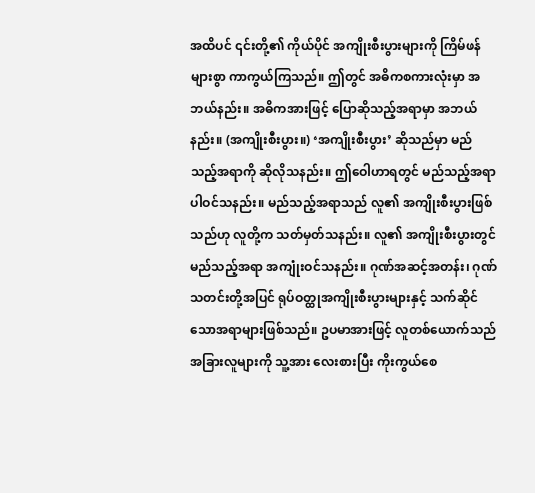အထိပင် ၎င်းတို့၏ ကိုယ်ပိုင် အကျိုးစီးပွားများကို ကြိမ်ဖန်များစွာ ကာကွယ်ကြသည်။ ဤတွင် အဓိကစကားလုံးမှာ အဘယ်နည်း။ အဓိကအားဖြင့် ပြောဆိုသည့်အရာမှာ အဘယ်နည်း။ (အကျိုးစီးပွား။) ‘အကျိုးစီးပွား’ ဆိုသည်မှာ မည်သည့်အရာကို ဆိုလိုသနည်း။ ဤဝေါဟာရတွင် မည်သည့်အရာပါဝင်သနည်း။ မည်သည့်အရာသည် လူ၏ အကျိုးစီးပွားဖြစ်သည်ဟု လူတို့က သတ်မှတ်သနည်း။ လူ၏ အကျိုးစီးပွားတွင် မည်သည့်အရာ အကျုံးဝင်သနည်း။ ဂုဏ်အဆင့်အတန်း၊ ဂုဏ်သတင်းတို့အပြင် ရုပ်ဝတ္ထုအကျိုးစီးပွားများနှင့် သက်ဆိုင်သောအရာများဖြစ်သည်။ ဥပမာအားဖြင့် လူတစ်ယောက်သည် အခြားလူများကို သူ့အား လေးစားပြီး ကိုးကွယ်စေ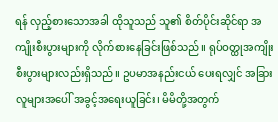ရန် လှည့်စားသောအခါ ထိုသူသည် သူ၏ စိတ်ပိုင်းဆိုင်ရာ အကျိုးစီးပွားများကို လိုက်စားနေခြင်းဖြစ်သည်။ ရုပ်ဝတ္ထုအကျိုးစီးပွားများလည်းရှိသည်။ ဥပမာအနည်းငယ် ပေးရလျှင် အခြားလူများအပေါ် အခွင့်အရေးယူခြင်း၊ မိမိတို့အတွက်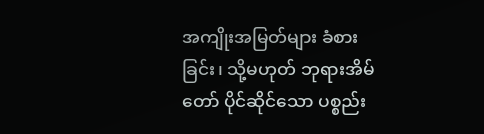အကျိုးအမြတ်များ ခံစားခြင်း၊ သို့မဟုတ် ဘုရားအိမ်တော် ပိုင်ဆိုင်သော ပစ္စည်း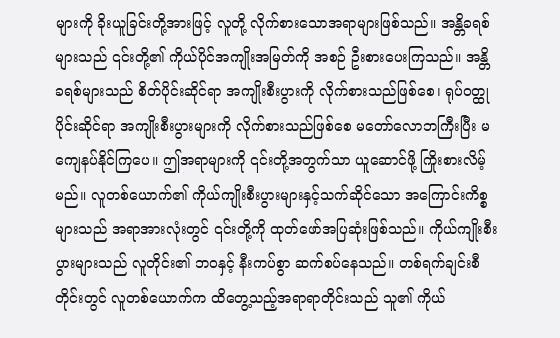များကို ခိုးယူခြင်းတို့အားဖြင့် လူတို့ လိုက်စားသောအရာများဖြစ်သည်။ အန္တိခရစ်များသည် ၎င်းတို့၏ ကိုယ်ပိုင်အကျိုးအမြတ်ကို အစဉ် ဦးစားပေးကြသည်။ အန္တိခရစ်များသည် စိတ်ပိုင်းဆိုင်ရာ အကျိုးစီးပွားကို လိုက်စားသည်ဖြစ်စေ၊ ရုပ်ဝတ္ထုပိုင်းဆိုင်ရာ အကျိုးစီးပွားများကို လိုက်စားသည်ဖြစ်စေ မတော်လောဘကြီးပြီး မကျေနပ်နိုင်ကြပေ။ ဤအရာများကို ၎င်းတို့အတွက်သာ ယူဆောင်ဖို့ ကြိုးစားလိမ့်မည်။ လူတစ်ယောက်၏ ကိုယ်ကျိုးစီးပွားများနှင့်သက်ဆိုင်သော အကြောင်းကိစ္စများသည် အရာအားလုံးတွင် ၎င်းတို့ကို ထုတ်ဖော်အပြဆုံးဖြစ်သည်။ ကိုယ်ကျိုးစီးပွားများသည် လူတိုင်း၏ ဘဝနှင့် နီးကပ်စွာ ဆက်စပ်နေသည်။ တစ်ရက်ချင်းစီတိုင်းတွင် လူတစ်ယောက်က ထိတွေ့သည့်အရာရာတိုင်းသည် သူ၏ ကိုယ်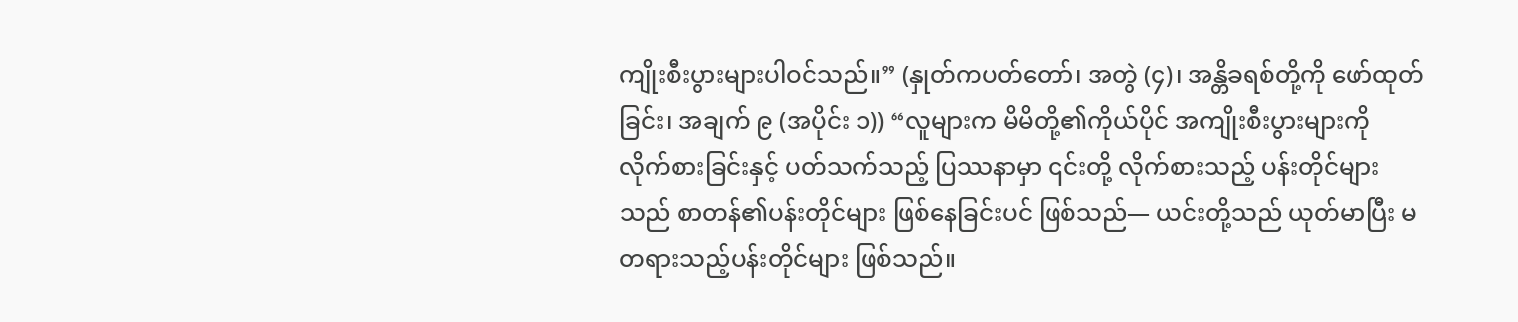ကျိုးစီးပွားများပါဝင်သည်။” (နှုတ်ကပတ်တော်၊ အတွဲ (၄)၊ အန္တိခရစ်တို့ကို ဖော်ထုတ်ခြင်း၊ အချက် ၉ (အပိုင်း ၁)) “လူများက မိမိတို့၏ကိုယ်ပိုင် အကျိုးစီးပွားများကို လိုက်စားခြင်းနှင့် ပတ်သက်သည့် ပြဿနာမှာ ၎င်းတို့ လိုက်စားသည့် ပန်းတိုင်များသည် စာတန်၏ပန်းတိုင်များ ဖြစ်နေခြင်းပင် ဖြစ်သည်— ယင်းတို့သည် ယုတ်မာပြီး မတရားသည့်ပန်းတိုင်များ ဖြစ်သည်။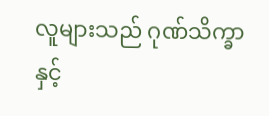လူများသည် ဂုဏ်သိက္ခာနှင့်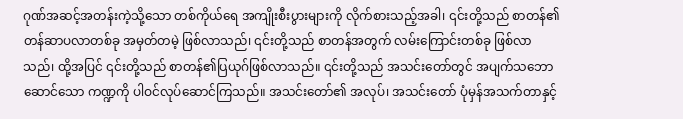ဂုဏ်အဆင့်အတန်းကဲ့သို့သော တစ်ကိုယ်ရေ အကျိုးစီးပွားများကို လိုက်စားသည့်အခါ၊ ၎င်းတို့သည် စာတန်၏တန်ဆာပလာတစ်ခု အမှတ်တမဲ့ ဖြစ်လာသည်၊ ၎င်းတို့သည် စာတန်အတွက် လမ်းကြောင်းတစ်ခု ဖြစ်လာသည်၊ ထို့အပြင် ၎င်းတို့သည် စာတန်၏ပြယုဂ်ဖြစ်လာသည်။ ၎င်းတို့သည် အသင်းတော်တွင် အပျက်သဘောဆောင်သော ကဏ္ဍကို ပါဝင်လုပ်ဆောင်ကြသည်။ အသင်းတော်၏ အလုပ်၊ အသင်းတော် ပုံမှန်အသက်တာနှင့်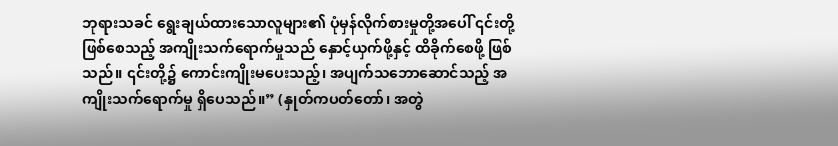ဘုရားသခင် ရွေးချယ်ထားသောလူများ၏ ပုံမှန်လိုက်စားမှုတို့အပေါ် ၎င်းတို့ဖြစ်စေသည့် အကျိုးသက်ရောက်မှုသည် နှောင့်ယှက်ဖို့နှင့် ထိခိုက်စေဖို့ ဖြစ်သည်။ ၎င်းတို့၌ ကောင်းကျိုးမပေးသည့်၊ အပျက်သဘောဆောင်သည့် အကျိုးသက်ရောက်မှု ရှိပေသည်။” (နှုတ်ကပတ်တော်၊ အတွဲ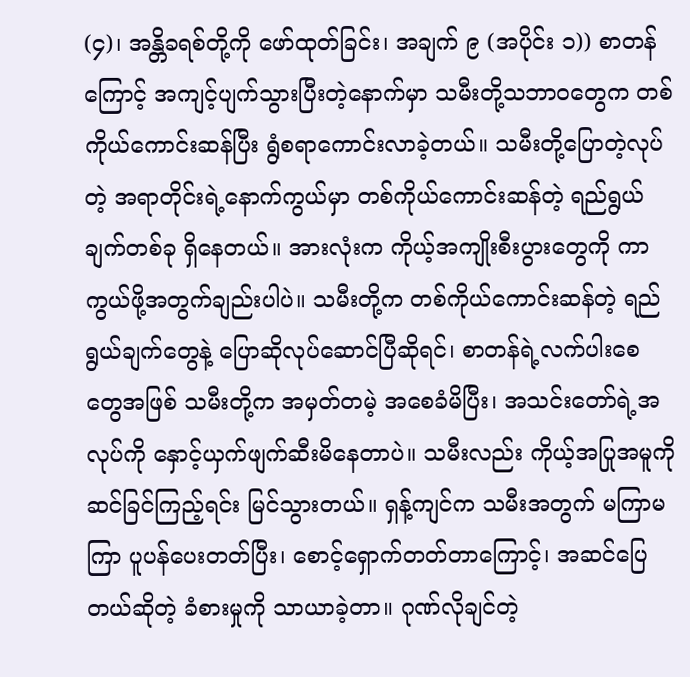(၄)၊ အန္တိခရစ်တို့ကို ဖော်ထုတ်ခြင်း၊ အချက် ၉ (အပိုင်း ၁)) စာတန်ကြောင့် အကျင့်ပျက်သွားပြီးတဲ့နောက်မှာ သမီးတို့သဘာဝတွေက တစ်ကိုယ်ကောင်းဆန်ပြီး ရွံစရာကောင်းလာခဲ့တယ်။ သမီးတို့ပြောတဲ့လုပ်တဲ့ အရာတိုင်းရဲ့နောက်ကွယ်မှာ တစ်ကိုယ်ကောင်းဆန်တဲ့ ရည်ရွယ်ချက်တစ်ခု ရှိနေတယ်။ အားလုံးက ကိုယ့်အကျိုးစီးပွားတွေကို ကာကွယ်ဖို့အတွက်ချည်းပါပဲ။ သမီးတို့က တစ်ကိုယ်ကောင်းဆန်တဲ့ ရည်ရွယ်ချက်တွေနဲ့ ပြောဆိုလုပ်ဆောင်ပြီဆိုရင်၊ စာတန်ရဲ့လက်ပါးစေတွေအဖြစ် သမီးတို့က အမှတ်တမဲ့ အစေခံမိပြီး၊ အသင်းတော်ရဲ့အလုပ်ကို နှောင့်ယှက်ဖျက်ဆီးမိနေတာပဲ။ သမီးလည်း ကိုယ့်အပြုအမူကို ဆင်ခြင်ကြည့်ရင်း မြင်သွားတယ်။ ရှန့်ကျင်က သမီးအတွက် မကြာမကြာ ပူပန်ပေးတတ်ပြီး၊ စောင့်ရှောက်တတ်တာကြောင့်၊ အဆင်ပြေတယ်ဆိုတဲ့ ခံစားမှုကို သာယာခဲ့တာ။ ဂုဏ်လိုချင်တဲ့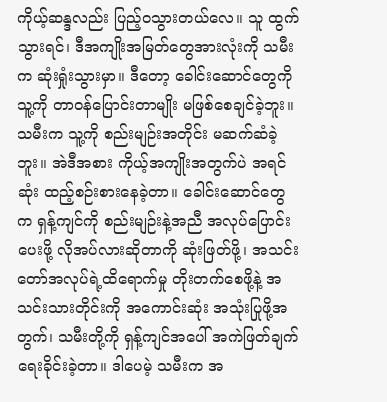ကိုယ့်ဆန္ဒလည်း ပြည့်ဝသွားတယ်လေ။ သူ ထွက်သွားရင်၊ ဒီအကျိုးအမြတ်တွေအားလုံးကို သမီးက ဆုံးရှုံးသွားမှာ။ ဒီတော့ ခေါင်းဆောင်တွေကို သူ့ကို တာဝန်ပြောင်းတာမျိုး မဖြစ်စေချင်ခဲ့ဘူး။ သမီးက သူ့ကို စည်းမျဉ်းအတိုင်း မဆက်ဆံခဲ့ဘူး။ အဲဒီအစား ကိုယ့်အကျိုးအတွက်ပဲ အရင်ဆုံး ထည့်စဉ်းစားနေခဲ့တာ။ ခေါင်းဆောင်တွေက ရှန့်ကျင်ကို စည်းမျဉ်းနဲ့အညီ အလုပ်ပြောင်းပေးဖို့ လိုအပ်လားဆိုတာကို ဆုံးဖြတ်ဖို့၊ အသင်းတော်အလုပ်ရဲ့ထိရောက်မှု တိုးတက်စေဖို့နဲ့ အသင်းသားတိုင်းကို အကောင်းဆုံး အသုံးပြုဖို့အတွက်၊ သမီးတို့ကို ရှန့်ကျင်အပေါ် အကဲဖြတ်ချက် ရေးခိုင်းခဲ့တာ။ ဒါပေမဲ့ သမီးက အ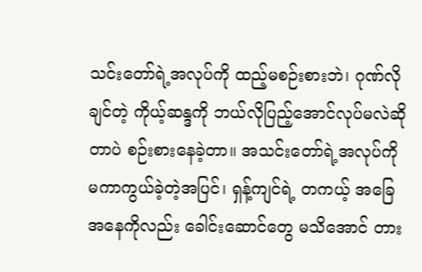သင်းတော်ရဲ့အလုပ်ကို ထည့်မစဉ်းစားဘဲ၊ ဂုဏ်လိုချင်တဲ့ ကိုယ့်ဆန္ဒကို ဘယ်လိုပြည့်အောင်လုပ်မလဲဆိုတာပဲ စဉ်းစားနေခဲ့တာ။ အသင်းတော်ရဲ့အလုပ်ကို မကာကွယ်ခဲ့တဲ့အပြင်၊ ရှန့်ကျင်ရဲ့ တကယ့် အခြေအနေကိုလည်း ခေါင်းဆောင်တွေ မသိအောင် တား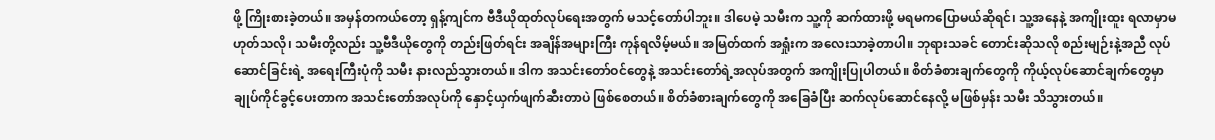ဖို့ ကြိုးစားခဲ့တယ်။ အမှန်တကယ်တော့ ရှန့်ကျင်က ဗီဒီယိုထုတ်လုပ်ရေးအတွက် မသင့်တော်ပါဘူး။ ဒါပေမဲ့ သမီးက သူ့ကို ဆက်ထားဖို့ မရမကပြောမယ်ဆိုရင်၊ သူ့အနေနဲ့ အကျိုးထူး ရလာမှာမဟုတ်သလို၊ သမီးတို့လည်း သူ့ဗီဒီယိုတွေကို တည်းဖြတ်ရင်း အချိန်အများကြီး ကုန်ရလိမ့်မယ်။ အမြတ်ထက် အရှုံးက အလေးသာခဲ့တာပါ။ ဘုရားသခင် တောင်းဆိုသလို စည်းမျဉ်းနဲ့အညီ လုပ်ဆောင်ခြင်းရဲ့ အရေးကြီးပုံကို သမီး နားလည်သွားတယ်။ ဒါက အသင်းတော်ဝင်တွေနဲ့ အသင်းတော်ရဲ့အလုပ်အတွက် အကျိုးပြုပါတယ်။ စိတ်ခံစားချက်တွေကို ကိုယ့်လုပ်ဆောင်ချက်တွေမှာ ချုပ်ကိုင်ခွင့်ပေးတာက အသင်းတော်အလုပ်ကို နှောင့်ယှက်ဖျက်ဆီးတာပဲ ဖြစ်စေတယ်။ စိတ်ခံစားချက်တွေကို အခြေခံပြီး ဆက်လုပ်ဆောင်နေလို့ မဖြစ်မှန်း သမီး သိသွားတယ်။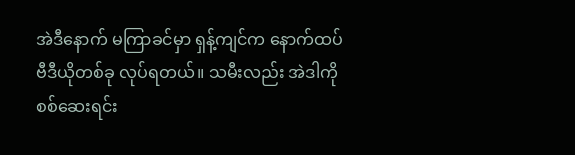အဲဒီနောက် မကြာခင်မှာ ရှန့်ကျင်က နောက်ထပ် ဗီဒီယိုတစ်ခု လုပ်ရတယ်။ သမီးလည်း အဲဒါကို စစ်ဆေးရင်း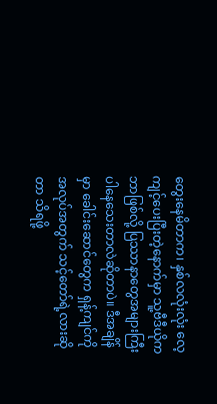တွေးနေမိတာက၊ နှစ်လလုံးလုံး လေ့ကျင့်ပေးပြီးတဲ့နောက်မှာ သူ့ဗီဒီယိုက ဘာဖြစ်လို့ ပြဿာနာတွေအများကြီး ပါနေသေးတာလဲဆိုတာပဲ။ ဒီအချိန်မှာ ခေါင်းဆောင်တွေက ရှန့်ကျင်ကို အလုပ်အတွက် သင့်တော်ရဲ့လားဆိုတာ သိရဖို့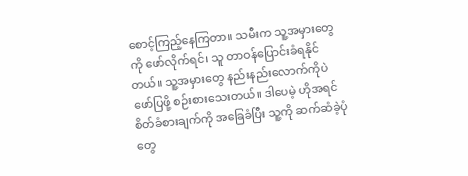စောင့်ကြည့်နေကြတာ။ သမီးက သူ့အမှားတွေကို ဖော်လိုက်ရင်၊ သူ တာဝန်ပြောင်းခံရနိုင်တယ်။ သူ့အမှားတွေ နည်းနည်းလောက်ကိုပဲ ဖော်ပြဖို့ စဉ်းစားသေးတယ်။ ဒါပေမဲ့ ဟိုအရင် စိတ်ခံစားချက်ကို အခြေခံပြီး သူ့ကို ဆက်ဆံခဲ့ပုံတွေ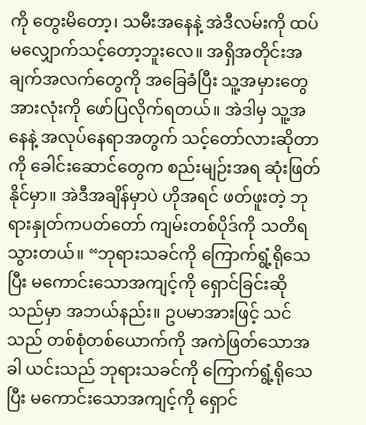ကို တွေးမိတော့၊ သမီးအနေနဲ့ အဲဒီလမ်းကို ထပ်မလျှောက်သင့်တော့ဘူးလေ။ အရှိအတိုင်းအချက်အလက်တွေကို အခြေခံပြီး သူ့အမှားတွေအားလုံးကို ဖော်ပြလိုက်ရတယ်။ အဲဒါမှ သူ့အနေနဲ့ အလုပ်နေရာအတွက် သင့်တော်လားဆိုတာကို ခေါင်းဆောင်တွေက စည်းမျဉ်းအရ ဆုံးဖြတ်နိုင်မှာ။ အဲဒီအချိန်မှာပဲ ဟိုအရင် ဖတ်ဖူးတဲ့ ဘုရားနှုတ်ကပတ်တော် ကျမ်းတစ်ပိုဒ်ကို သတိရသွားတယ်။ “ဘုရားသခင်ကို ကြောက်ရွံ့ရိုသေပြီး မကောင်းသောအကျင့်ကို ရှောင်ခြင်းဆိုသည်မှာ အဘယ်နည်း။ ဥပမာအားဖြင့် သင်သည် တစ်စုံတစ်ယောက်ကို အကဲဖြတ်သောအခါ ယင်းသည် ဘုရားသခင်ကို ကြောက်ရွံ့ရိုသေပြီး မကောင်းသောအကျင့်ကို ရှောင်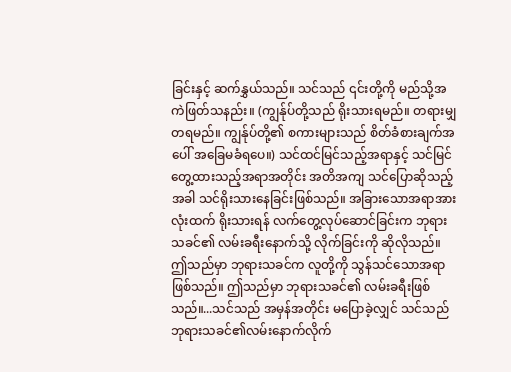ခြင်းနှင့် ဆက်နွှယ်သည်။ သင်သည် ၎င်းတို့ကို မည်သို့အကဲဖြတ်သနည်း။ (ကျွန်ုပ်တို့သည် ရိုးသားရမည်။ တရားမျှတရမည်။ ကျွန်ုပ်တို့၏ စကားများသည် စိတ်ခံစားချက်အပေါ် အခြေမခံရပေ။) သင်ထင်မြင်သည့်အရာနှင့် သင်မြင်တွေ့ထားသည့်အရာအတိုင်း အတိအကျ သင်ပြောဆိုသည့်အခါ သင်ရိုးသားနေခြင်းဖြစ်သည်။ အခြားသောအရာအားလုံးထက် ရိုးသားရန် လက်တွေ့လုပ်ဆောင်ခြင်းက ဘုရားသခင်၏ လမ်းခရီးနောက်သို့ လိုက်ခြင်းကို ဆိုလိုသည်။ ဤသည်မှာ ဘုရားသခင်က လူတို့ကို သွန်သင်သောအရာဖြစ်သည်။ ဤသည်မှာ ဘုရားသခင်၏ လမ်းခရီးဖြစ်သည်။...သင်သည် အမှန်အတိုင်း မပြောခဲ့လျှင် သင်သည် ဘုရားသခင်၏လမ်းနောက်လိုက်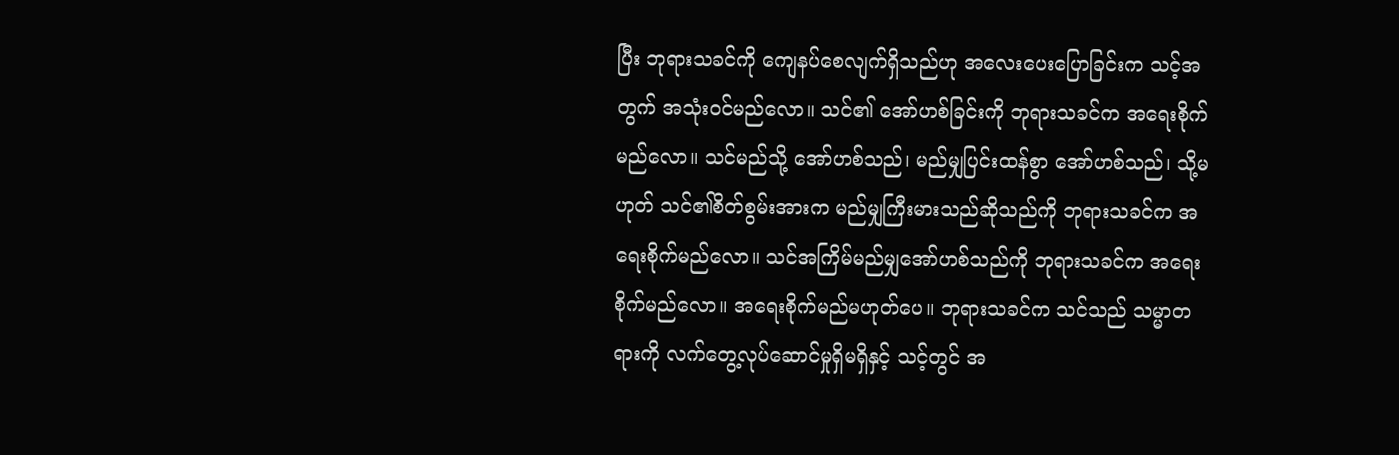ပြီး ဘုရားသခင်ကို ကျေနပ်စေလျက်ရှိသည်ဟု အလေးပေးပြောခြင်းက သင့်အတွက် အသုံးဝင်မည်လော။ သင်၏ အော်ဟစ်ခြင်းကို ဘုရားသခင်က အရေးစိုက်မည်လော။ သင်မည်သို့ အော်ဟစ်သည်၊ မည်မျှပြင်းထန်စွာ အော်ဟစ်သည်၊ သို့မဟုတ် သင်၏စိတ်စွမ်းအားက မည်မျှကြီးမားသည်ဆိုသည်ကို ဘုရားသခင်က အရေးစိုက်မည်လော။ သင်အကြိမ်မည်မျှအော်ဟစ်သည်ကို ဘုရားသခင်က အရေးစိုက်မည်လော။ အရေးစိုက်မည်မဟုတ်ပေ။ ဘုရားသခင်က သင်သည် သမ္မာတရားကို လက်တွေ့လုပ်ဆောင်မှုရှိမရှိနှင့် သင့်တွင် အ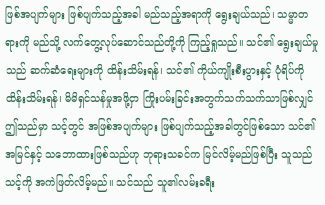ဖြစ်အပျက်များ ဖြစ်ပျက်သည့်အခါ မည်သည့်အရာကို ရွေးချယ်သည်၊ သမ္မာတရားကို မည်သို့ လက်တွေ့လုပ်ဆောင်သည်တို့ကို ကြည့်ရှုသည်။ သင်၏ ရွေးချယ်မှုသည် ဆက်ဆံရေးများကို ထိန်းသိမ်းရန်၊ သင်၏ ကိုယ်ကျိုးစီးပွားနှင့် ပုံရိပ်ကို ထိန်းသိမ်းရန်၊ မိမိရှင်သန်မှုအဖို့ငှာ ကြိုးပမ်းခြင်းအတွက်သက်သက်သာဖြစ်လျှင် ဤသည်မှာ သင့်တွင် အဖြစ်အပျက်များ ဖြစ်ပျက်သည့်အခါတွင်ဖြစ်သော သင်၏ အမြင်နှင့် သဘောထားဖြစ်သည်ဟု ဘုရားသခင်က မြင်လိမ့်မည်ဖြစ်ပြီး သူသည် သင့်ကို အကဲဖြတ်လိမ့်မည်။ သင်သည် သူ၏လမ်းခရီး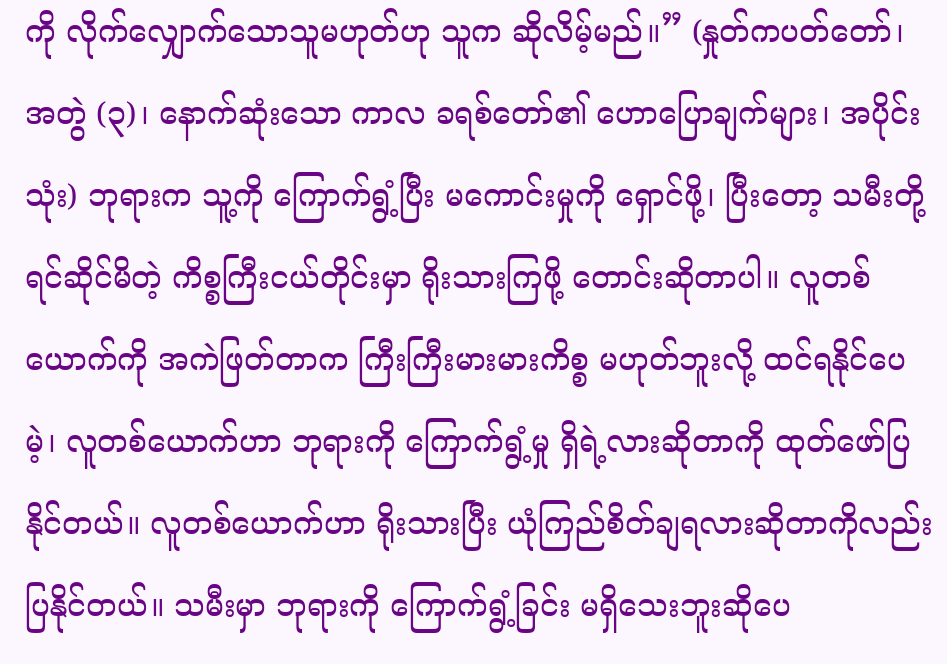ကို လိုက်လျှောက်သောသူမဟုတ်ဟု သူက ဆိုလိမ့်မည်။” (နှုတ်ကပတ်တော်၊ အတွဲ (၃)၊ နောက်ဆုံးသော ကာလ ခရစ်တော်၏ ဟောပြောချက်များ၊ အပိုင်း သုံး) ဘုရားက သူ့ကို ကြောက်ရွံ့ပြီး မကောင်းမှုကို ရှောင်ဖို့၊ ပြီးတော့ သမီးတို့ ရင်ဆိုင်မိတဲ့ ကိစ္စကြီးငယ်တိုင်းမှာ ရိုးသားကြဖို့ တောင်းဆိုတာပါ။ လူတစ်ယောက်ကို အကဲဖြတ်တာက ကြီးကြီးမားမားကိစ္စ မဟုတ်ဘူးလို့ ထင်ရနိုင်ပေမဲ့၊ လူတစ်ယောက်ဟာ ဘုရားကို ကြောက်ရွံ့မှု ရှိရဲ့လားဆိုတာကို ထုတ်ဖော်ပြနိုင်တယ်။ လူတစ်ယောက်ဟာ ရိုးသားပြီး ယုံကြည်စိတ်ချရလားဆိုတာကိုလည်း ပြနိုင်တယ်။ သမီးမှာ ဘုရားကို ကြောက်ရွံ့ခြင်း မရှိသေးဘူးဆိုပေ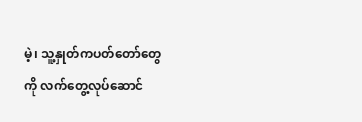မဲ့၊ သူ့နှုတ်ကပတ်တော်တွေကို လက်တွေ့လုပ်ဆောင်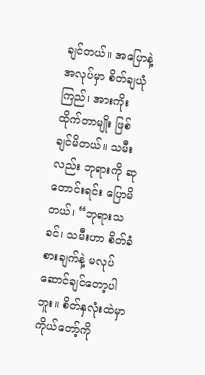ချင်တယ်။ အပြောနဲ့ အလုပ်မှာ စိတ်ချယုံကြည်၊ အားကိုးထိုက်တာမျိုး ဖြစ်ချင်မိတယ်။ သမီးလည်း ဘုရားကို ဆုတောင်းရင်း ပြောမိတယ်၊ “ဘုရားသခင်၊ သမီးဟာ စိတ်ခံစားချက်နဲ့ မလုပ်ဆောင်ချင်တော့ပါဘူး။ စိတ်နှလုံးထဲမှာ ကိုယ်တော့်ကို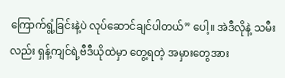ကြောက်ရွံ့ခြင်းနဲ့ပဲ လုပ်ဆောင်ချင်ပါတယ်” ပေါ့။ အဲဒီလိုနဲ့ သမီးလည်း ရှန့်ကျင်ရဲ့ဗီဒီယိုထဲမှာ တွေ့ရတဲ့ အမှားတွေအား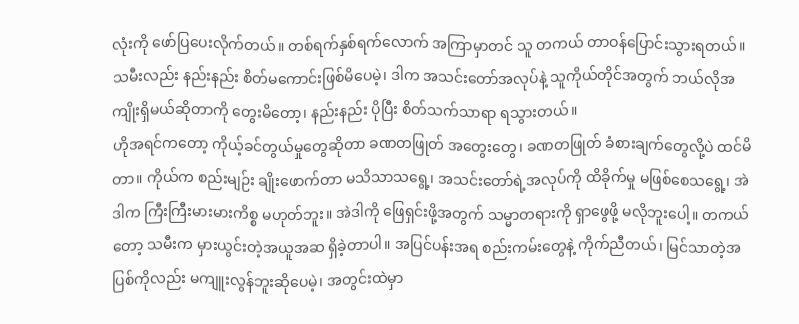လုံးကို ဖော်ပြပေးလိုက်တယ်။ တစ်ရက်နှစ်ရက်လောက် အကြာမှာတင် သူ တကယ် တာဝန်ပြောင်းသွားရတယ်။ သမီးလည်း နည်းနည်း စိတ်မကောင်းဖြစ်မိပေမဲ့၊ ဒါက အသင်းတော်အလုပ်နဲ့ သူကိုယ်တိုင်အတွက် ဘယ်လိုအကျိုးရှိမယ်ဆိုတာကို တွေးမိတော့၊ နည်းနည်း ပိုပြီး စိတ်သက်သာရာ ရသွားတယ်။
ဟိုအရင်ကတော့ ကိုယ့်ခင်တွယ်မှုတွေဆိုတာ ခဏတဖြုတ် အတွေးတွေ၊ ခဏတဖြုတ် ခံစားချက်တွေလို့ပဲ ထင်မိတာ။ ကိုယ်က စည်းမျဉ်း ချိုးဖောက်တာ မသိသာသရွေ့၊ အသင်းတော်ရဲ့အလုပ်ကို ထိခိုက်မှု မဖြစ်စေသရွေ့၊ အဲဒါက ကြီးကြီးမားမားကိစ္စ မဟုတ်ဘူး။ အဲဒါကို ဖြေရှင်းဖို့အတွက် သမ္မာတရားကို ရှာဖွေဖို့ မလိုဘူးပေါ့။ တကယ်တော့ သမီးက မှားယွင်းတဲ့အယူအဆ ရှိခဲ့တာပါ။ အပြင်ပန်းအရ စည်းကမ်းတွေနဲ့ ကိုက်ညီတယ်၊ မြင်သာတဲ့အပြစ်ကိုလည်း မကျူးလွန်ဘူးဆိုပေမဲ့၊ အတွင်းထဲမှာ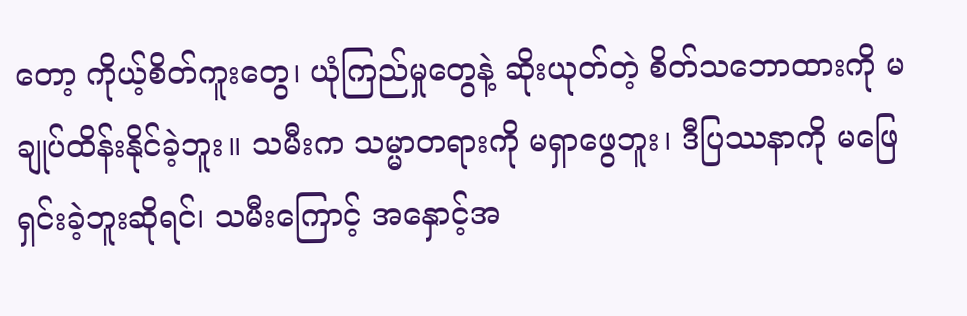တော့ ကိုယ့်စိတ်ကူးတွေ၊ ယုံကြည်မှုတွေနဲ့ ဆိုးယုတ်တဲ့ စိတ်သဘောထားကို မချုပ်ထိန်းနိုင်ခဲ့ဘူး။ သမီးက သမ္မာတရားကို မရှာဖွေဘူး၊ ဒီပြဿနာကို မဖြေရှင်းခဲ့ဘူးဆိုရင်၊ သမီးကြောင့် အနှောင့်အ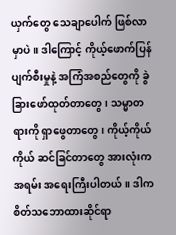ယှက်တွေ သေချာပေါက် ဖြစ်လာမှာပဲ။ ဒါကြောင့် ကိုယ့်ဖောက်ပြန်ပျက်စီးမှုနဲ့ အကြံအစည်တွေကို ခွဲခြားဖော်ထုတ်တာတွေ၊ သမ္မာတရားကို ရှာဖွေတာတွေ၊ ကိုယ့်ကိုယ်ကိုယ် ဆင်ခြင်တာတွေ အားလုံးက အရမ်း အရေးကြီးပါတယ်။ ဒါက စိတ်သဘောထားဆိုင်ရာ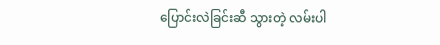ပြောင်းလဲခြင်းဆီ သွားတဲ့ လမ်းပါ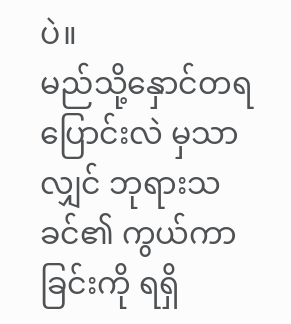ပဲ။
မည်သို့နှောင်တရပြောင်းလဲ မှသာလျှင် ဘုရားသခင်၏ ကွယ်ကာခြင်းကို ရရှိ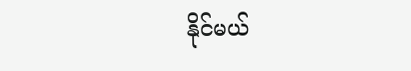နိုင်မယ်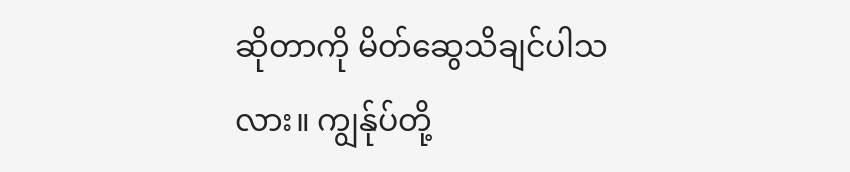ဆိုတာကို မိတ်ဆွေသိချင်ပါသလား။ ကျွန်ုပ်တို့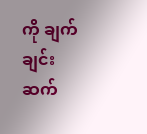ကို ချက်ချင်းဆက်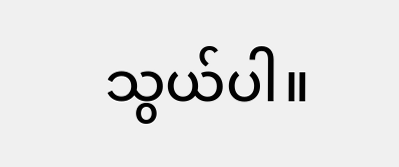သွယ်ပါ။